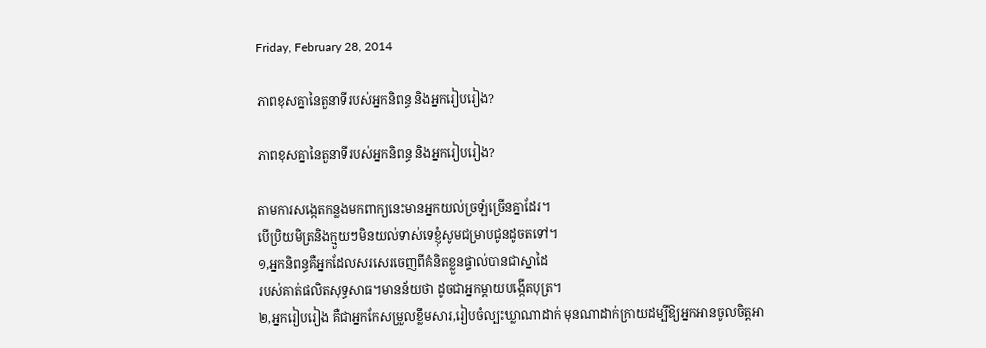Friday, February 28, 2014

ភាពខុសគ្នានៃតួនាទីរបស់អ្នកនិពន្ធ និងអ្នករៀបរៀង?

ភាពខុសគ្នានៃតួនាទីរបស់អ្នកនិពន្ធ និងអ្នករៀបរៀង?

តាមការសង្កេតកន្លងមកពាក្យនេះមានអ្នកយល់ច្រឡំច្រើនគ្នាដែរ។
បើប្រិយមិត្រនិងក្មួយៗមិនយល់ទាស់ទេខ្ញុំសូមជម្រាបជូនដូចតទៅ។
១,អ្នកនិពន្ធគឺអ្នកដែលសរសេរចេញពីគំនិតខ្លួនផ្ទាល់បានជាស្នាដៃ
របស់គាត់ផលិតសុទ្ធសាធ។មានន័យថា ដូចជាអ្នកម្តាយបង្កើតបុត្រ។
២,អ្នករៀបរៀង គឺជាអ្នកកែសម្រួលខ្លឹមសារ,រៀបចំល្បះឃ្លាណាដាក់ មុនណាដាក់ក្រាយដម្បីឱ្យអ្នកអានចូលចិត្តអា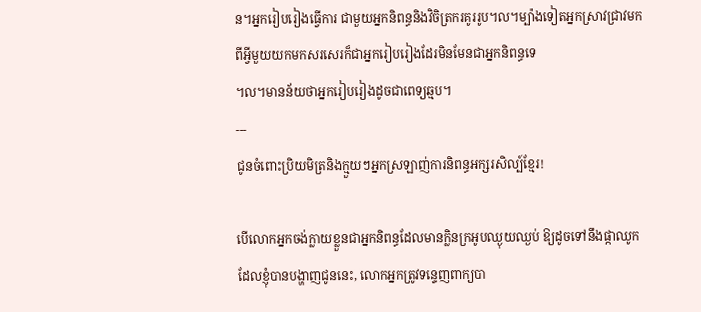ន។អ្នករៀបរៀងធ្វើការ ជាមួយអ្នកនិពន្ធនិងវិចិត្រករគូររូប។ល។ម្ប៉ាងទៀតអ្នកស្រាវជ្រាវមក
ពីអ្វីមួយយកមកសរសេរក៏ជាអ្នករៀបរៀងដែរមិនមែនជាអ្នកនិពន្ធទេ
។ល។មានន័យថាអ្នករៀបរៀងដូចជាពេទ្យឆ្មប។
---
ជូនចំពោះប្រិយមិត្រនិងក្មួយៗអ្នកស្រឡាញ់ការនិពន្ធអក្សរសិល្ប៍ខ្មែរ!

បើលោកអ្នកចង់ក្លាយខ្លួនជាអ្នកនិពន្ធដែលមានក្លិនក្រអូបឈ្ងុយឈ្ងប់ ឱ្យដូចទៅនឹងផ្កាឈូកដែលខ្ញុំបានបង្ហាញជូននេះ, លោកអ្នកត្រូវទន្ទេញពាក្យបា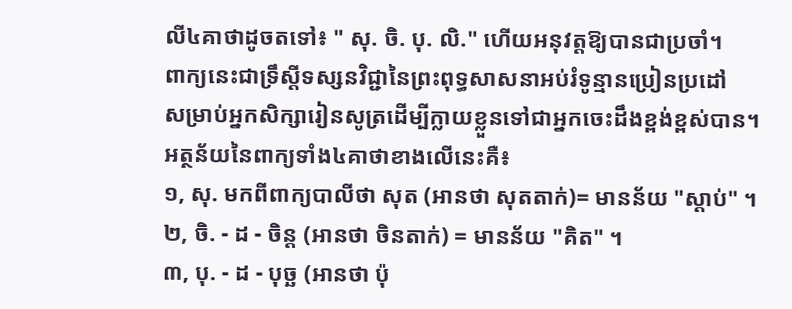លី៤គាថាដូចតទៅ៖ " សុ. ចិ. បុ. លិ." ហើយអនុវត្តឱ្យបានជាប្រចាំ។
ពាក្យនេះជាទ្រឹស្តីទស្សនវិជ្ជានៃព្រះពុទ្ធសាសនាអប់រំទូន្មានប្រៀនប្រដៅ
សម្រាប់អ្នកសិក្សារៀនសូត្រដើម្បីក្លាយខ្លួនទៅជាអ្នកចេះដឹងខ្ពង់ខ្ពស់បាន។
អត្ថន័យនៃពាក្យទាំង៤គាថាខាងលើនេះគឺ៖
១, សុ. មកពីពាក្យបាលីថា សុត (អានថា សុតតាក់)= មានន័យ "ស្តាប់" ។
២, ចិ. - ដ - ចិន្ត (អានថា ចិនតាក់) = មានន័យ "គិត" ។
៣, បុ. - ដ - បុច្ឆ (អានថា ប៉ុ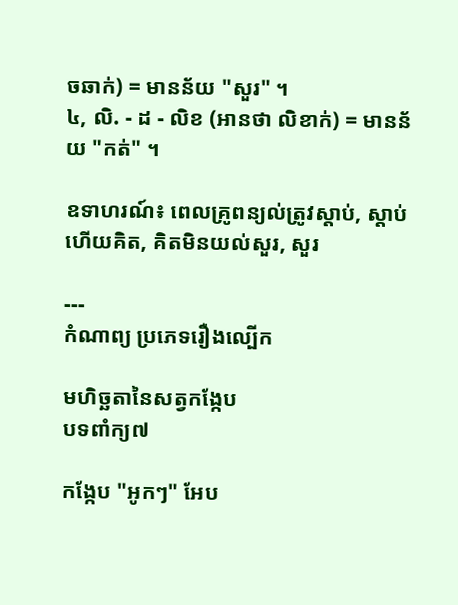ចឆាក់) = មានន័យ "សួរ" ។
៤, លិ. - ដ - លិខ (អានថា លិខាក់) = មានន័យ "កត់" ។

ឧទាហរណ៍៖ ពេលគ្រូពន្យល់ត្រូវស្តាប់, ស្តាប់ហើយគិត, គិតមិនយល់សួរ, សួរ

---
កំណាព្យ ប្រភេទរឿងល្បើក

មហិច្ឆតានៃសត្វកង្កែប
បទពាំក្យ៧

កង្កែប "អូកៗ" អែប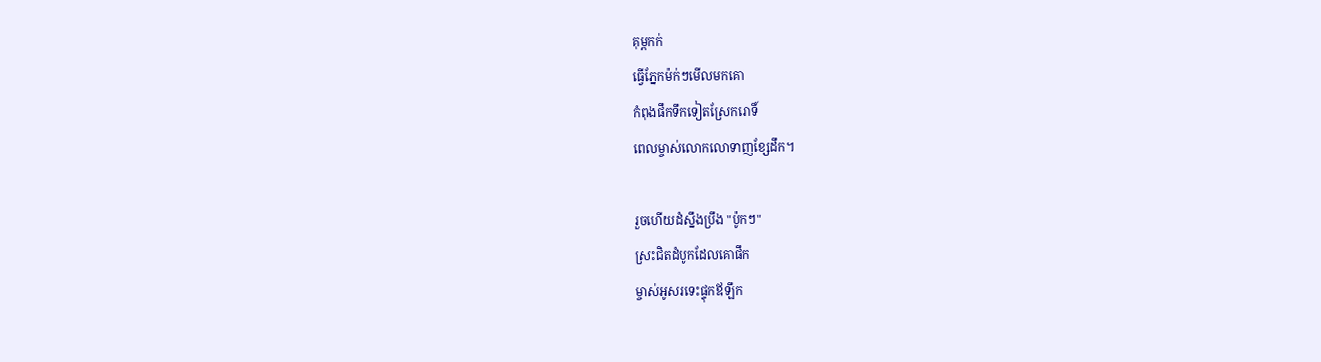គុម្ពកក់
ធ្វើភ្នែកម៉ក់ៗមើលមកគោ
កំពុងផឹកទឹកទៀតស្រែករោទិ៍
ពេលម្ចាស់លោកលោទាញខ្សែដឹក។

រួចហើយដំស្នឹងប្រឹង "ប៉ូកៗ"
ស្រះជិតដំបូកដែលគោផឹក
ម្ចាស់អូសរទេះផ្ទុកឪឡឹក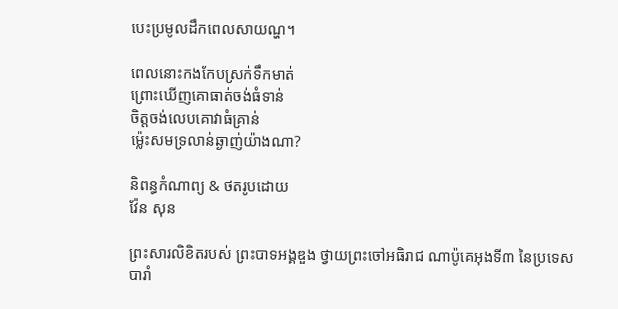បេះប្រមូលដឹកពេលសាយណ្ហ។

ពេលនោះកងកែបស្រក់ទឹកមាត់
ព្រោះឃើញគោធាត់ចង់ធំទាន់
ចិត្តចង់លេបគោវាធំគ្រាន់
ម្ល៉េះសមទ្រលាន់ឆ្ងាញ់យ៉ាងណា?

និពន្ធកំណាព្យ & ថតរូបដោយ
វ៉ែន សុន

ព្រះសារលិខិតរបស់ ព្រះបាទអង្គឌួង ថ្វាយព្រះចៅអធិរាជ ណាប៉ូគេអុងទី៣ នៃប្រទេសបារាំ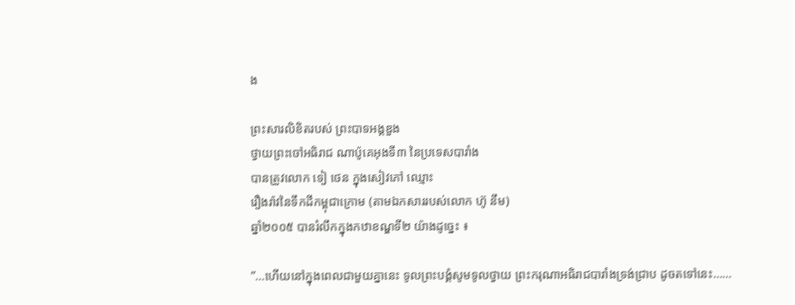ង

ព្រះសារលិខិតរបស់ ព្រះបាទអង្គឌួង
ថ្វាយព្រះចៅអធិរាជ ណាប៉ូគេអុងទី៣ នៃប្រទេសបារាំង
បានត្រូវលោក ទៀ ថេន ក្នុងសៀវភៅ ឈ្មោះ
រឿងរ៉ាវនៃទឹកដីកម្ពុជាក្រោម (តាមឯកសាររបស់លោក ហ៊ូ នឹម)
ឆ្នាំ២០០៥ បានរំលឹកក្នុងកឋាខណ្ឌទី២ យ៉ាងដូច្នេះ ៖

”…ហើយនៅក្នុងពេលជាមួយគ្នានេះ ទូលព្រះបង្គំសូមទូលថ្វាយ ព្រះករុណាអធិរាជបារាំងទ្រង់ជ្រាប ដូចតទៅនេះ……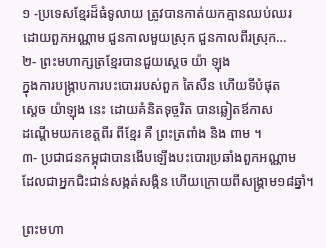១ -ប្រទេសខ្មែរដ៏ធំទូលាយ ត្រូវបានកាត់យកគ្មានឈប់ឈរ
ដោយពួកអណ្ណាម ជួនកាលមួយស្រុក ជួនកាលពីរស្រុក…
២- ព្រះមហាក្សត្រខ្មែរបានជួយស្តេច យ៉ា ឡុង
ក្នុងការបង្ក្រាបការបះបោររបស់ពួក តៃសឺន ហើយទីបំផុត
ស្តេច យ៉ាឡុង នេះ ដោយគំនិតទុច្ចរិត បានឆ្លៀតឪកាស
ដណ្តើមយកខេត្តពីរ ពីខ្មែរ គឺ ព្រះត្រពាំង និង ពាម ។
៣- ប្រជាជនកម្ពុជាបានងើបឡើងបះបោរប្រឆាំងពួកអណ្ណាម
ដែលជាអ្នកជិះជាន់សង្កត់សង្កិន ហើយក្រោយពីសង្គ្រាម១៨ឆ្នាំ។

ព្រះមហា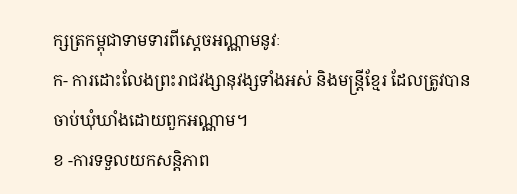ក្សត្រកម្ពុជាទាមទារពីស្តេចអណ្ណាមនូវៈ
ក- ការដោះលែងព្រះរាជវង្សានុវង្សទាំងអស់ និងមន្ត្រីខ្មែរ ដែលត្រូវបានចាប់ឃុំឃាំងដោយពួកអណ្ណាម។
ខ -ការទទួលយកសន្តិភាព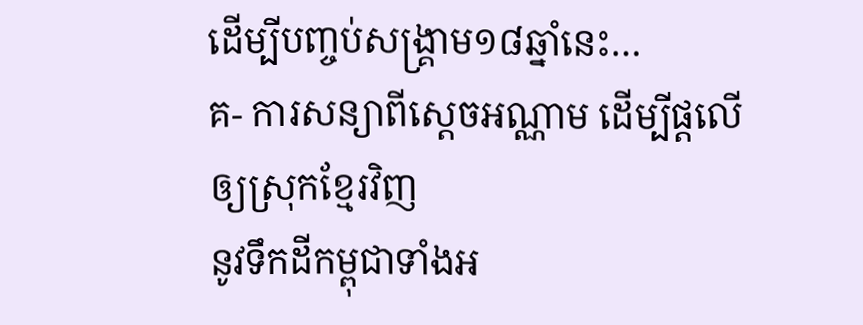ដើម្បីបញ្ចប់សង្គ្រាម១៨ឆ្នាំនេះ…
គ- ការសន្យាពីស្តេចអណ្ណាម ដើម្បីផ្តលើឲ្យស្រុកខ្មែរវិញ
នូវទឹកដីកម្ពុជាទាំងអ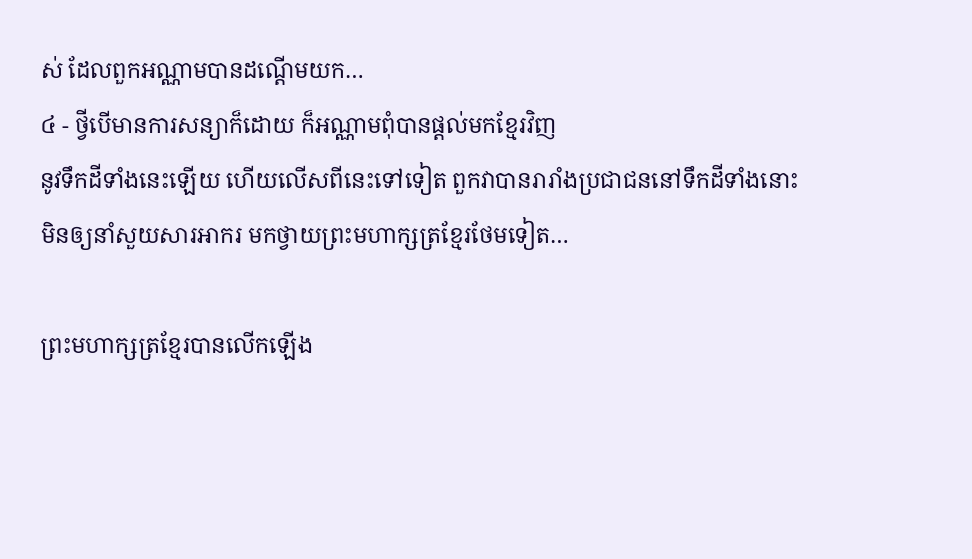ស់ ដែលពួកអណ្ណាមបានដណ្តើមយក…
៤ - ថ្វីបើមានការសន្យាក៏ដោយ ក៏អណ្ណាមពុំបានផ្តល់មកខ្មែរវិញ
នូវទឹកដីទាំងនេះឡើយ ហើយលើសពីនេះទៅទៀត ពួកវាបានរារាំងប្រជាជននៅទឹកដីទាំងនោះ
មិនឲ្យនាំសួយសារអាករ មកថ្វាយព្រះមហាក្សត្រខ្មែរថែមទៀត…

ព្រះមហាក្សត្រខ្មែរបានលើកឡើង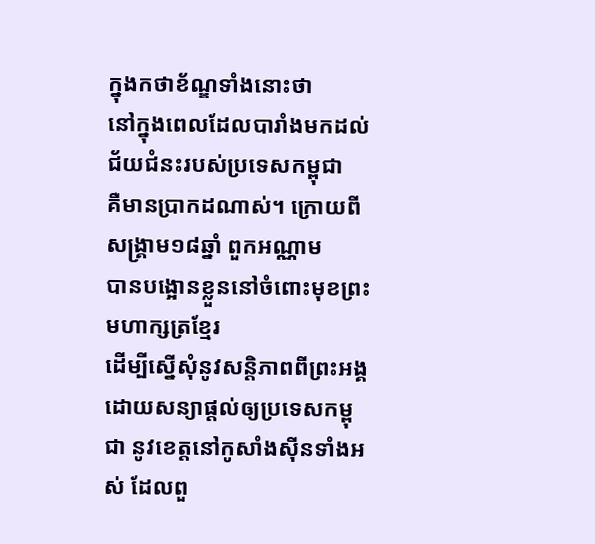ក្នុងកថាខ័ណ្ឌទាំងនោះថា
នៅក្នុងពេលដែលបារាំងមកដល់ ជ័យជំនះរបស់ប្រទេសកម្ពុជា
គឺមានប្រាកដណាស់។ ក្រោយពីសង្គ្រាម១៨ឆ្នាំ ពួកអណ្ណាម
បានបង្អោនខ្លួននៅចំពោះមុខព្រះមហាក្សត្រខ្មែរ
ដើម្បីស្នើសុំនូវសន្តិភាពពីព្រះអង្គ ដោយសន្យាផ្តល់ឲ្យប្រទេសកម្ពុជា នូវខេត្តនៅកូសាំងស៊ីនទាំងអស់ ដែលពួ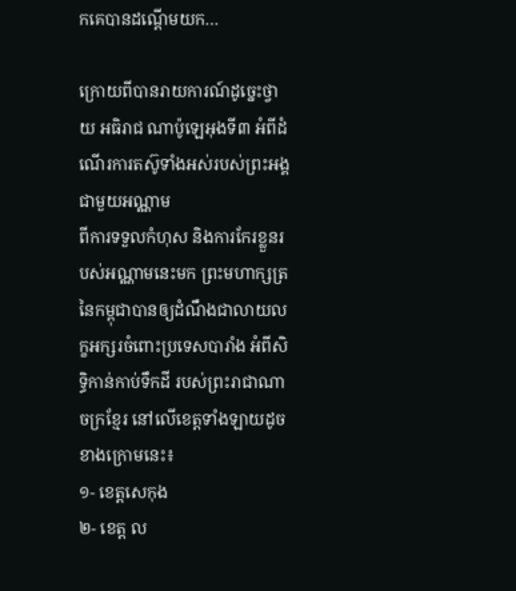កគេបានដណ្តើមយក…

ក្រោយពីបានរាយការណ៍ដូច្នេះថ្វាយ អធិរាជ ណាប៉ូឡេអុងទី៣ អំពីដំណើរការតស៊ូទាំងអស់របស់ព្រះអង្គជាមួយអណ្ណាម
ពីការទទួលកំហុស និងការកែរខ្លួនរបស់អណ្ណាមនេះមក ព្រះមហាក្សត្រនៃកម្ពុជាបានឲ្យដំណឹងជាលាយលក្ខអក្សរចំពោះប្រទេសបារាំង អំពីសិទ្ធិកាន់កាប់ទឹកដី របស់ព្រះរាជាណាចក្រខ្មែរ នៅលើខេត្តទាំងឡាយដូចខាងក្រោមនេះ៖
១- ខេត្តសេកុង
២- ខេត្ត ល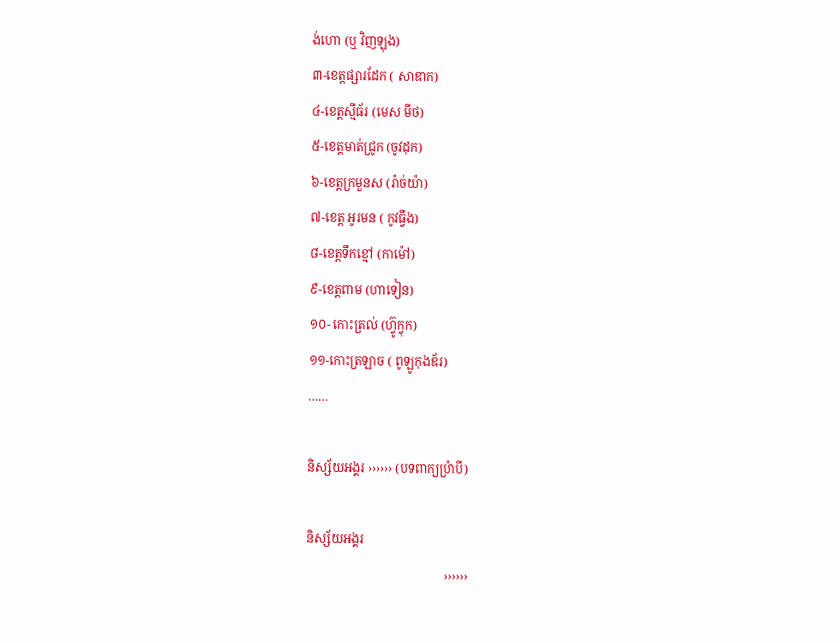ង់ហោ (ឬ វិញឡុង)
៣-ខេត្តផ្សារដែក ( សាឌាក)
៤-ខេត្តស្មីធ័រ (មេស មីថ)
៥-ខេត្តមាត់ជ្រូក (ចូវដុក)
៦-ខេត្តក្រមួនស (រ៉ាច់យ៉ា)
៧-ខេត្ត អូរមន ( កូវធ្វឹង)
៨-ខេត្តទឹកខ្មៅ (កាម៉ៅ)
៩-ខេត្តពាម (ហាទៀន)
១០- កោះត្រល់ (ហ្វ៊ូក្វុក)
១១-កោះត្រឡាច ( ពូឡូកុងឌ័រ)
……

និស្ស័យអង្គរ ›››››› (បទពាក្យប្រំាបី)

និស្ស័យអង្គរ
                                            ››››››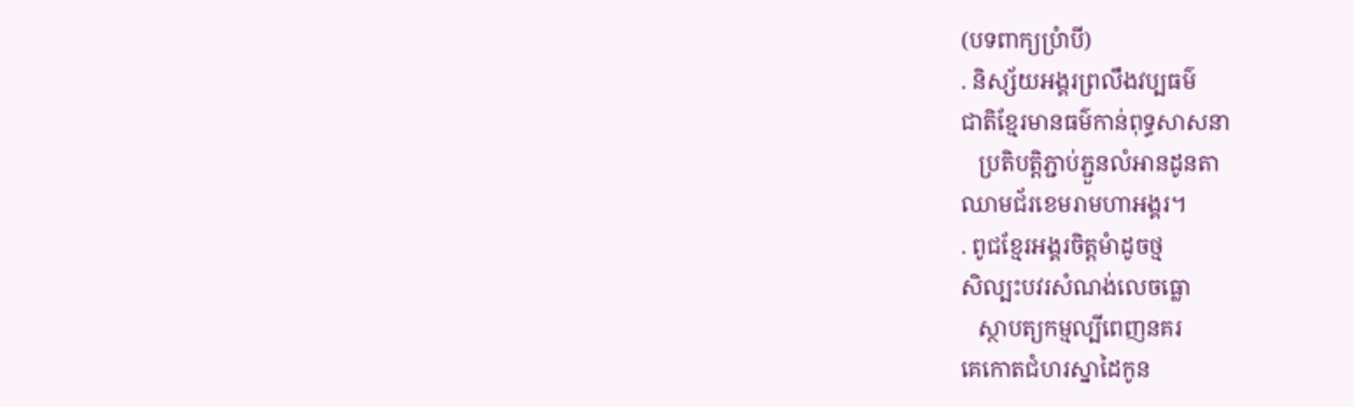(បទពាក្យប្រំាបី)
. និស្ស័យអង្គរព្រលឹងវប្បធម៌
ជាតិខ្មែរមានធម៌កាន់ពុទ្ធសាសនា
   ប្រតិបត្តិភ្ជាប់ភ្ជួនលំអានដូនតា
ឈាមជ័រខេមរាមហាអង្គរ។
. ពូជខ្មែរអង្គរចិត្តមំាដូចថ្ម
សិល្បះបវរសំណង់លេចធ្លោ
   ស្ថាបត្យកម្មល្បីពេញនគរ
គេកោតជំហរស្នាដៃកូន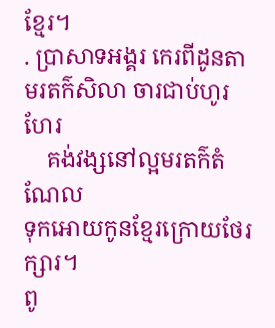ខ្មែរ។
. ប្រាសាទអង្គរ កេរពីដូនតា
មរតក៌សិលា ចារជាប់ហូរហែរ
    គង់វង្សនៅល្អមរតក៌តំណែល
ទុកអោយកូនខ្មែរក្រោយថែរក្សារ។
ពូ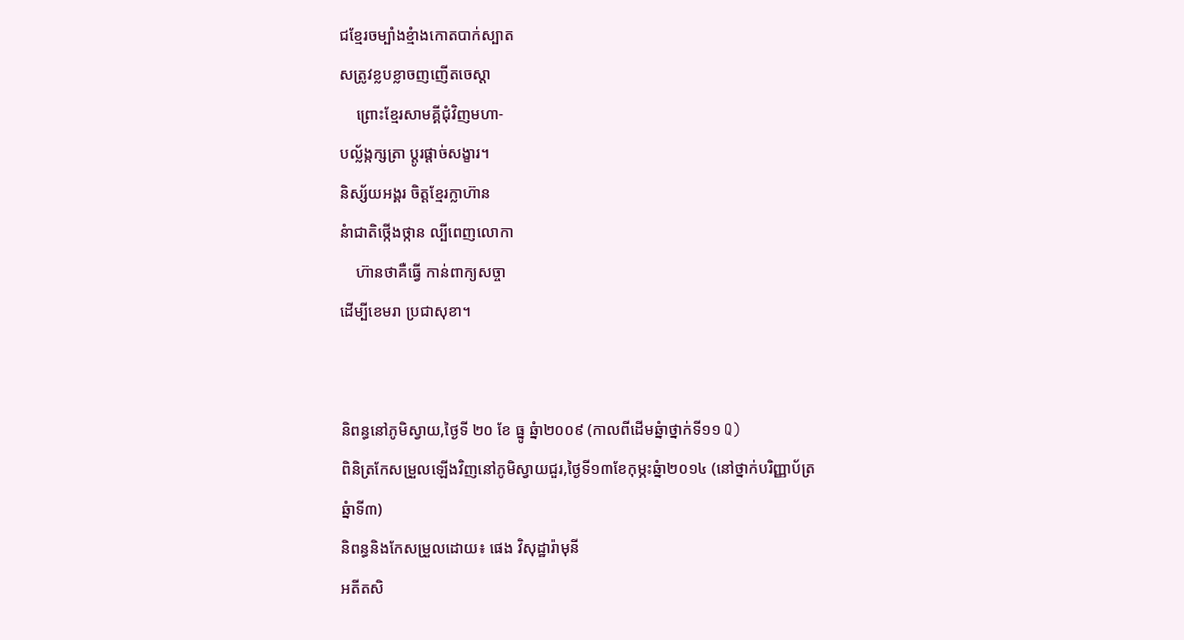ជខ្មែរចម្បំាងខ្មំាងកោតបាក់ស្បាត
សត្រូវខ្លបខ្លាចញញើតចេស្តា
    ព្រោះខ្មែរសាមគ្គីជុំវិញមហា-
បល្ល័ង្កក្សត្រា ប្តូរផ្តាច់សង្ខារ។
និស្ស័យអង្គរ ចិត្តខ្មែរក្លាហ៊ាន
នំាជាតិថ្កើងថ្កាន ល្បីពេញលោកា
    ហ៊ានថាគឺធ្វើ កាន់ពាក្យសច្ចា
ដើម្បីខេមរា ប្រជាសុខា។


និពន្ធនៅភូមិស្វាយ,ថ្ងៃទី ២០ ខែ ធ្នូ ឆ្នំា២០០៩ (កាលពីដើមឆ្នំាថ្នាក់ទី១១ Q)
ពិនិត្រកែសម្រួលឡើងវិញនៅភូមិស្វាយជួរ,ថ្ងៃទី១៣ខែកុម្ភះឆ្នំា២០១៤ (នៅថ្នាក់បរិញ្ញាប័ត្រឆ្នំាទី៣)
និពន្ធនិងកែសម្រួលដោយ៖ ផេង វិសុដ្ឋារ៉ាមុនី
អតីតសិ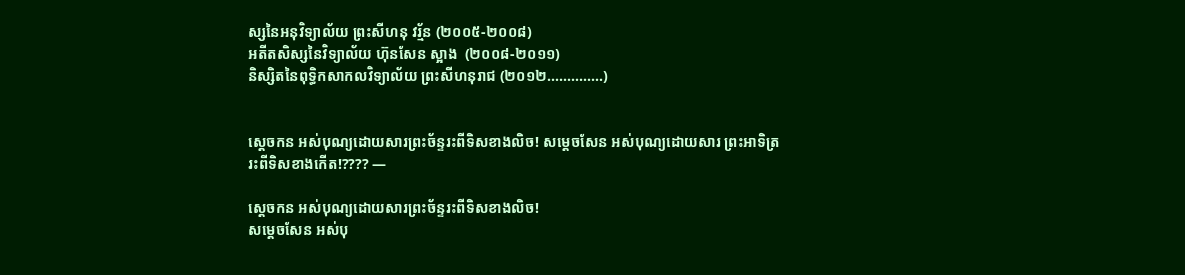ស្សនៃអនុវិទ្យាល័យ ព្រះសីហនុ វរ្ម័ន (២០០៥-២០០៨)
អតីតសិស្សនៃវិទ្យាល័យ ហ៊ុនសែន ស្អាង  (២០០៨-២០១១)
និស្សិតនៃពុទ្ធិកសាកលវិទ្យាល័យ ព្រះសីហនុរាជ (២០១២..............)


ស្តេចកន អស់បុណ្យដោយសារព្រះច័ន្ទរះពីទិសខាងលិច! សម្តេចសែន អស់បុណ្យដោយសារ ព្រះអាទិត្ររះពីទិសខាងកើត!???? —

ស្តេចកន អស់បុណ្យដោយសារព្រះច័ន្ទរះពីទិសខាងលិច!
សម្តេចសែន អស់បុ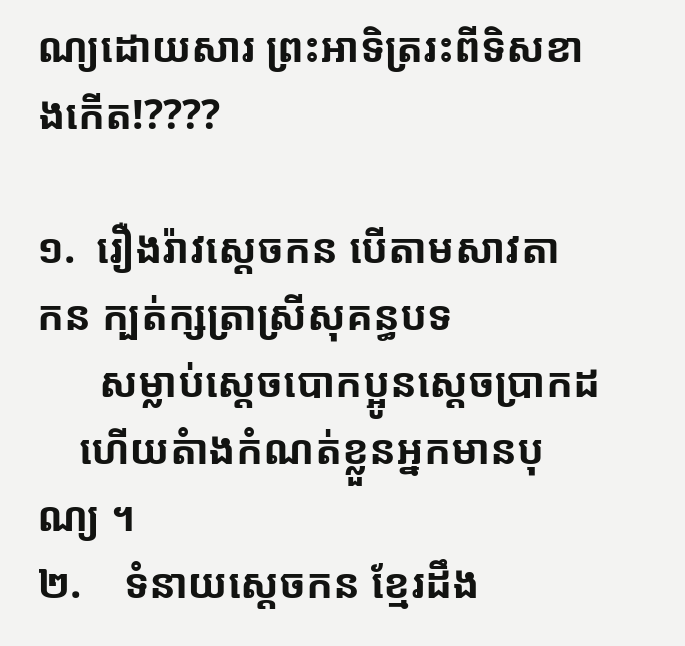ណ្យដោយសារ ព្រះអាទិត្ររះពីទិសខាងកើត!????

១.  រឿងរ៉ាវស្តេចកន បើតាមសាវតា
កន ក្បត់ក្សត្រាស្រីសុគន្ធបទ
      សម្លាប់ស្តេចបោកប្អូនស្តេចប្រាកដ
    ហើយតំាងកំណត់ខ្លួនអ្នកមានបុណ្យ ។
២.    ទំនាយស្តេចកន ខ្មែរដឹង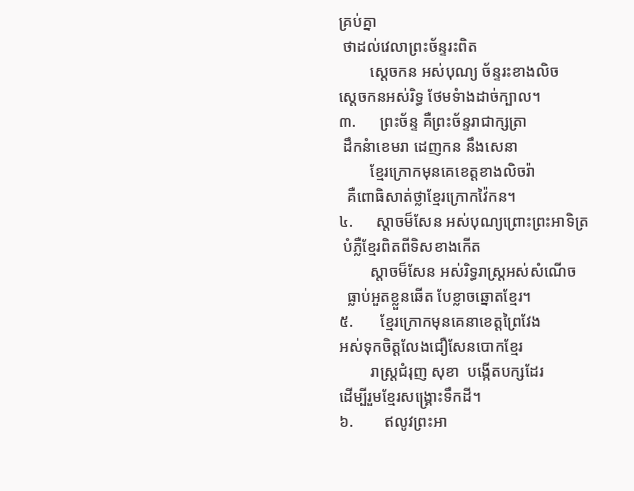គ្រប់គ្នា
 ថាដល់វេលាព្រះច័ន្ទរះពិត
        ស្តេចកន អស់បុណ្យ ច័ន្ទរះខាងលិច
ស្តេចកនអស់រិទ្ធ ថែមទំាងដាច់ក្បាល។
៣.      ព្រះច័ន្ទ គឺព្រះច័ន្ទរាជាក្សត្រា
 ដឹកនំាខេមរា ដេញកន នឹងសេនា
        ខ្មែរក្រោកមុនគេខេត្តខាងលិចរ៉ា
  គឺពោធិសាត់ថ្លាខ្មែរក្រោកវ៉ៃកន។
៤.      ស្តាចម៏សែន អស់បុណ្យព្រោះព្រះអាទិត្រ
 បំភ្លឺខ្មែរពិតពីទិសខាងកើត
        ស្តាចម៏សែន អស់រិទ្ធរាស្រ្តអស់សំណើច
  ធ្លាប់អួតខ្លួនឆើត បែខ្លាចឆ្នោតខ្មែរ។
៥.       ខ្មែរក្រោកមុនគេនាខេត្តព្រៃវែង
អស់ទុកចិត្តលែងជឿសែនបោកខ្មែរ
        រាស្រ្តជំរុញ សុខា  បង្កើតបក្សដែរ
ដើម្បីរួមខ្មែរសង្គ្រោះទឹកដី។
៦.        ឥលូវព្រះអា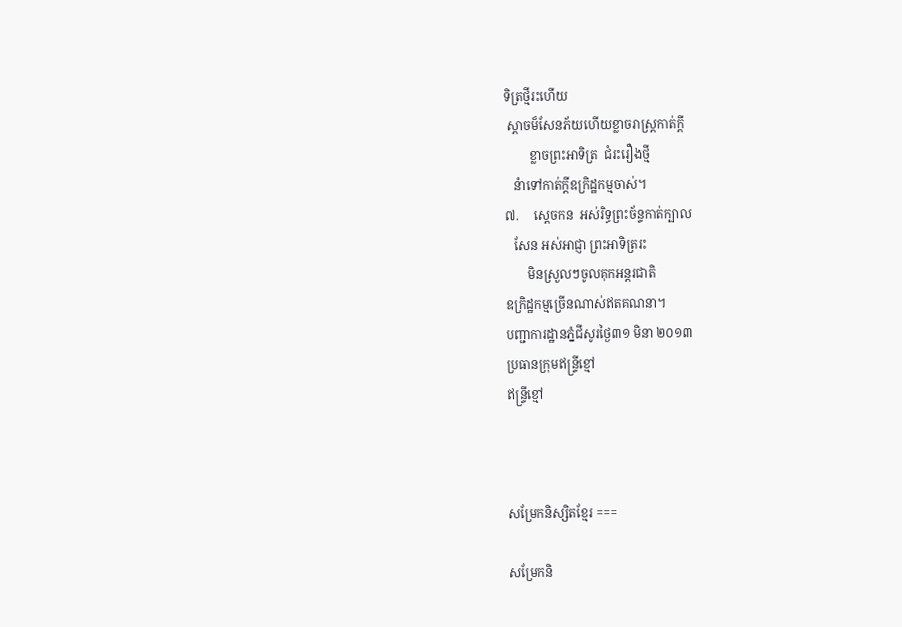ទិត្រថ្មីរះហើយ
 ស្តាចម៏សែនភ័យហើយខ្លាចរាស្រ្តកាត់ក្តី
        ខ្លាចព្រះអាទិត្រ  ជំរះរឿងថ្មី
   នំាទៅកាត់ក្តីឧក្រិដ្ឋកម្មចាស់។
៧.     ស្តេចកន  អស់រិទ្ធព្រះច័ន្ទកាត់ក្បាល
   សែន អស់អាជ្ញា ព្រះអាទិត្ររះ
       មិនស្រួលៗចូលគុកអន្តរជាតិ
ឧក្រិដ្ឋកម្មច្រើនណាស់ឥតគណនា។
បញ្ជាការដ្ឋានភ្នំជីសូរថ្ងៃ៣១ មិនា ២០១៣
ប្រធានក្រុមឥន្រ្ទីខ្មៅ
ឥន្រ្ទីខ្មៅ



សម្រែកនិស្សិតខ្មែរ ===

សម្រែកនិ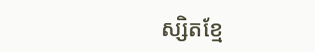ស្សិតខ្មែ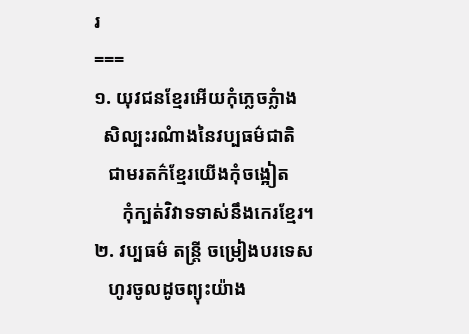រ
===
១. យុវជនខ្មែរអើយកុំភ្លេចភ្លំាង
  សិល្បះរណំាងនៃវប្បធម៌ជាតិ
   ជាមរតក៌ខ្មែរយើងកុំចង្អៀត
      កុំក្បត់វិវាទទាស់នឹងកេរខ្មែរ។
២. វប្បធម៌ តន្រ្តី ចម្រៀងបរទេស
   ហូរចូលដូចព្យុះយ៉ាង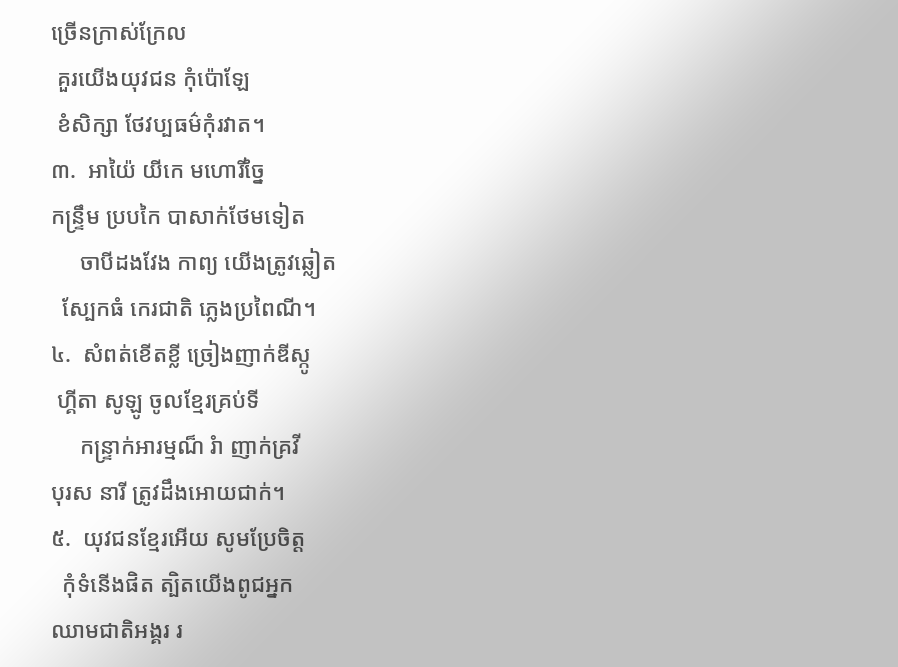ច្រើនក្រាស់ក្រែល
 គួរយើងយុវជន កុំប៉ោឡែ
 ខំសិក្សា ថែវប្បធម៌កុំរវាត។
៣.  អាយ៉ៃ យីកេ មហោរីច្នៃ
កន្រ្ទឹម ប្របកៃ បាសាក់ថែមទៀត
     ចាបីដងវែង កាព្យ យើងត្រូវឆ្លៀត
  ស្បែកធំ កេរជាតិ ភ្លេងប្រពៃណី។
៤.  សំពត់ខើតខ្លី ច្រៀងញាក់ឌីស្កូ
 ហ្គីតា សូឡូ ចូលខ្មែរគ្រប់ទី
     កន្រ្ទាក់អារម្មណ៏ រំា ញាក់គ្រវី
បុរស នារី ត្រូវដឹងអោយជាក់។
៥.  យុវជនខ្មែរអើយ សូមប្រែចិត្ត
  កុំទំនើងផិត ត្បិតយើងពូជអ្នក
ឈាមជាតិអង្គរ រ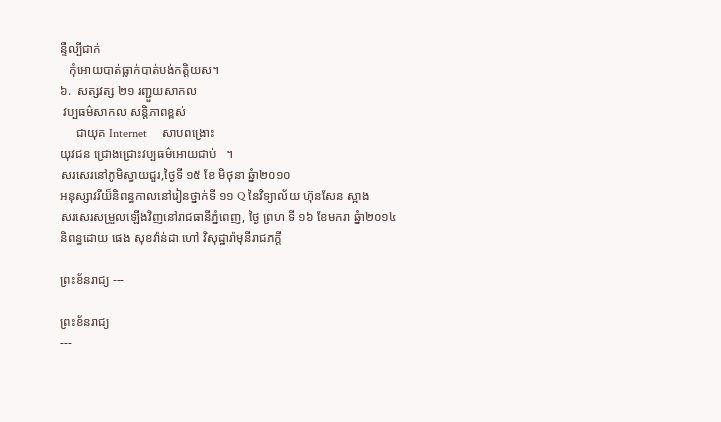ន្ទឺល្បីជាក់
   កុំអោយបាត់ធ្លាក់បាត់បង់កត្តិយស។
៦.  សត្សវត្ស ២១ រញ្ជួយសាកល
 វប្បធម៌សាកល សន្តិភាពខ្ពស់
     ជាយុគ Internet     សាបពង្រោះ
យុវជន ជ្រោងជ្រោះវប្បធម៌អោយជាប់   ។
សរសេរនៅភូមិស្វាយជួរ,ថ្ងៃទី ១៥ ខែ មិថុនា ឆ្នំា២០១០
អនុស្សាវរីយ៏និពន្ធកាលនៅរៀនថ្នាក់ទី ១១ Q នៃវិទ្យាល័យ ហ៊ុនសែន ស្អាង
សរសេរសម្រួលឡើងវិញនៅរាជធានីភ្នំពេញ, ថ្ងៃ ព្រហ ទី ១៦ ខែមករា ឆ្នំា២០១៤
និពន្ធដោយ ផេង សុខវ៉ាន់ដា ហៅ វិសុដ្ឋារ៉ាមុនីរាជភក្តី

ព្រះខ័នរាជ្យ ---

ព្រះខ័នរាជ្យ
---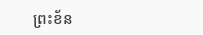ព្រះខ័ន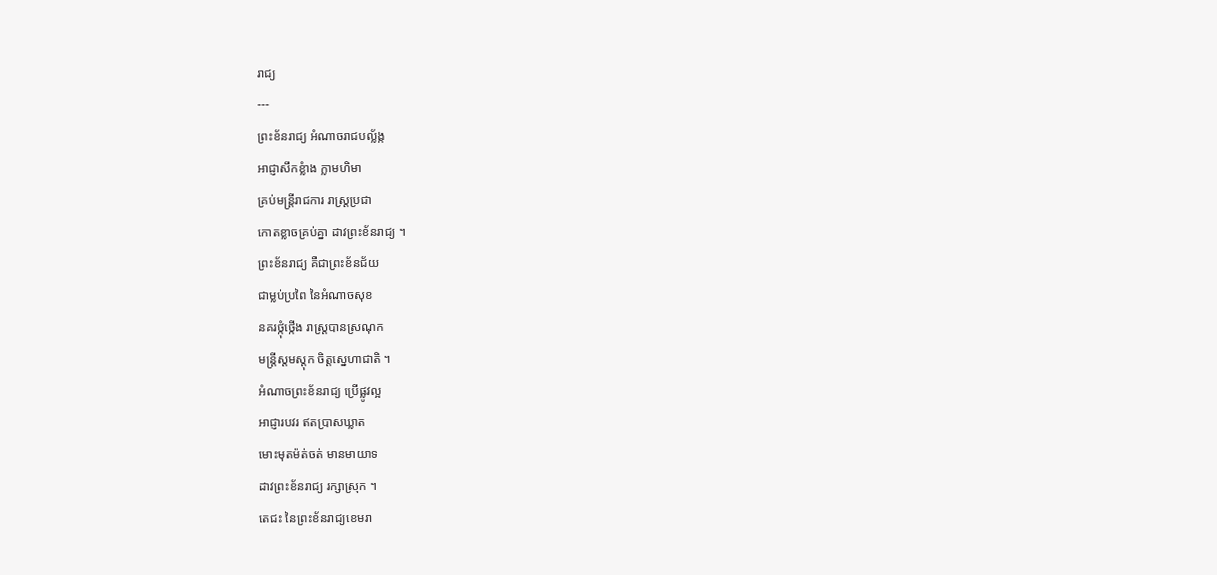រាជ្យ
---
ព្រះខ័នរាជ្យ អំណាចរាជបល្ល័ង្ក
អាជ្ញាសឹកខ្លំាង ក្លាមហិមា
គ្រប់មន្ត្រីរាជការ រាស្រ្តប្រជា
កោតខ្លាចគ្រប់គ្នា ដាវព្រះខ័នរាជ្យ ។
ព្រះខ័នរាជ្យ គឺជាព្រះខ័នជ័យ
ជាម្លប់ប្រពៃ នៃអំណាចសុខ
នគរថ្កុំថ្កើង រាស្រ្តបានស្រណុក
មន្រ្តីស្តមស្តុក ចិត្តស្នេហាជាតិ ។
អំណាចព្រះខ័នរាជ្យ ប្រើផ្លូវល្អ
អាជ្ញារបវរ ឥតប្រាសឃ្លាត
មោះមុតម៉ត់ចត់ មានមាយាទ
ដាវព្រះខ័នរាជ្យ រក្សាស្រុក ។
តេជះ នៃព្រះខ័នរាជ្យខេមរា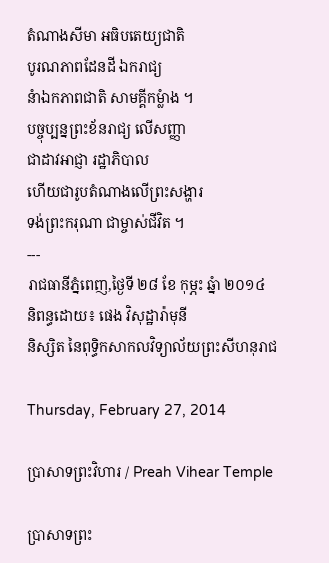តំណាងសីមា អធិបតេយ្យជាតិ
បូរណភាពដែនដី ឯករាជ្យ
នំាឯកភាពជាតិ សាមគ្គីកម្លំាង ។
បច្ចុប្បន្នព្រះខ័នរាជ្យ លើសញ្ញា
ជាដាវអាជ្ញា រដ្ឋាភិបាល
ហើយជារូបតំណាងលើព្រះសង្ហារ
ទង់ព្រះករុណា ជាម្ចាស់ជីវិត ។
---
រាជធានីភ្នំពេញ,ថ្ងៃទី ២៨ ខែ កុម្ភះ ឆ្នំា ២០១៤
និពន្ធដោយ៖ ផេង វិសុដ្ឋារ៉ាមុនី
និស្សិត នៃពុទ្ធិកសាកលវិទ្យាល័យព្រះសីហនុរាជ

Thursday, February 27, 2014

ប្រាសាទព្រះវិហារ / Preah Vihear Temple

ប្រាសាទព្រះ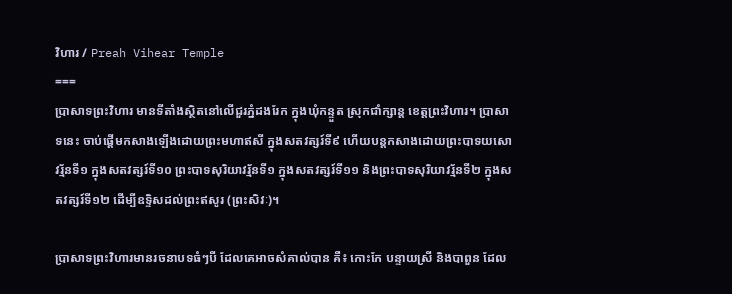វិហារ / Preah Vihear Temple
===
ប្រាសាទព្រះវិហារ មានទីតាំងស្ថិតនៅលើជួរភ្នំដងរែក ក្នុងឃុំកន្ទួត ស្រុកជាំក្សាន្ត ខេត្តព្រះវិហារ។ ប្រាសាទនេះ ចាប់ផ្តើមកសាងឡើងដោយព្រះមហាឥសី ក្នុងសតវត្សរ៍ទី៩ ហើយបន្តកសាងដោយព្រះបាទយសោវរ្ម័នទី១ ក្នុងសតវត្សរ៍ទី១០ ព្រះបាទសុរិយាវរ្ម័នទី១ ក្នុងសតវត្សរ៍ទី១១ និងព្រះបាទសុរិយាវរ្ម័នទី២ ក្នុងសតវត្សរ៍ទី១២ ដើម្បីឧទ្ទិសដល់ព្រះឥសូរ (ព្រះសិវៈ)។

ប្រាសាទព្រះវិហារមានរចនាបទធំៗបី ដែលគេអាចសំគាល់បាន គឺ៖ កោះកែ បន្ទាយស្រី និងបាពួន ដែល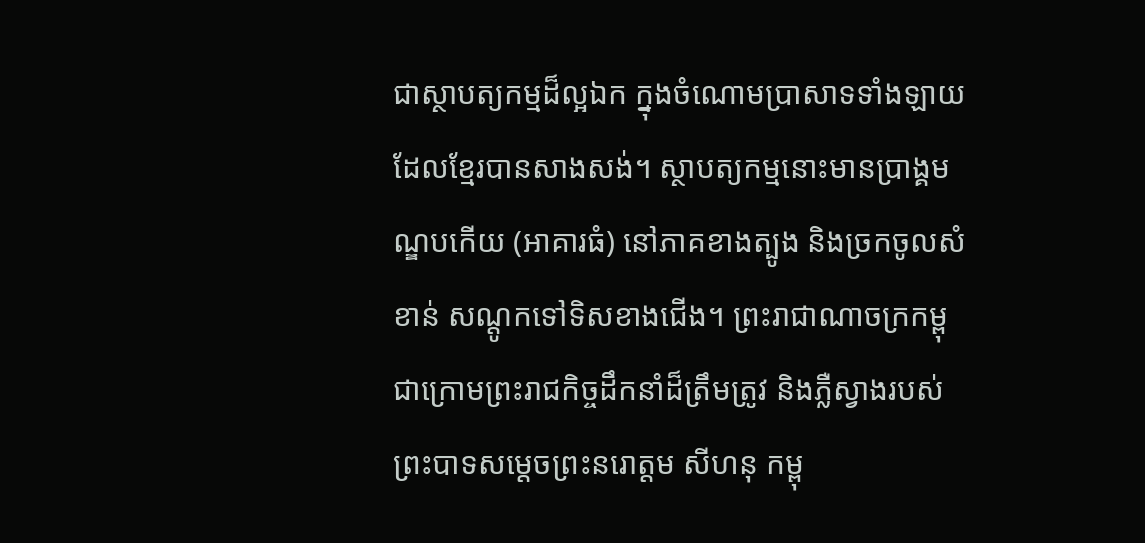ជាស្ថាបត្យកម្មដ៏ល្អឯក ក្នុងចំណោមប្រាសាទទាំងឡាយ ដែលខ្មែរបានសាងសង់។ ស្ថាបត្យកម្មនោះមានប្រាង្គមណ្ឌបកើយ (អាគារធំ) នៅភាគខាងត្បូង និងច្រកចូលសំខាន់ សណ្តូកទៅទិសខាងជើង។ ព្រះរាជាណាចក្រកម្ពុជាក្រោមព្រះរាជកិច្ចដឹកនាំដ៏ត្រឹមត្រូវ និងភ្លឺស្វាងរបស់ព្រះបាទសម្តេចព្រះនរោត្តម សីហនុ កម្ពុ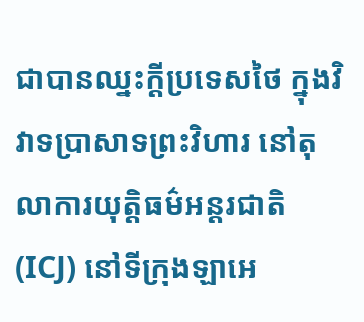ជាបានឈ្នះក្តីប្រទេសថៃ ក្នុងវិវាទប្រាសាទព្រះវិហារ នៅតុលាការយុត្តិធម៌អន្តរជាតិ (ICJ) នៅទីក្រុងឡាអេ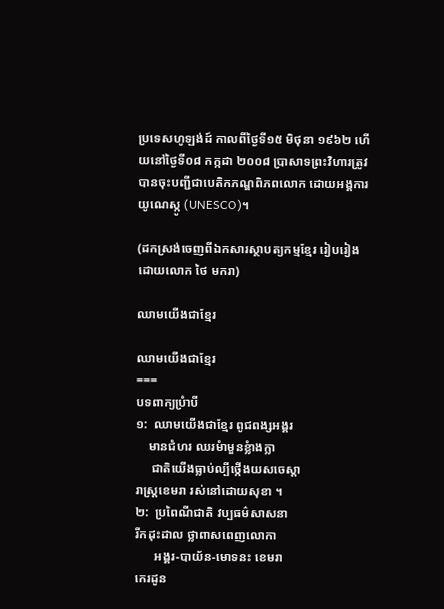ប្រទេសហូឡង់ដ៍ កាលពីថ្ងៃទី១៥ មិថុនា ១៩៦២ ហើយនៅថ្ងៃទី០៨ កក្កដា ២០០៨ ប្រាសាទព្រះវិហារត្រូវបានចុះបញ្ជីជាបេតិកភណ្ឌពិភពលោក ដោយអង្គការយូណេស្កូ (UNESCO)។

(ដកស្រង់ចេញពីឯកសារស្ថាបត្យកម្មខ្មែរ រៀបរៀងដោយលោក ថៃ មករា)

ឈាមយើងជាខ្មែរ

ឈាមយើងជាខ្មែរ
===
បទពាក្យប្រំាបី
១:  ឈាមយើងជាខ្មែរ ពូជពង្សអង្គរ
    មានជំហរ ឈរមំាមួនខ្លំាងក្លា
     ជាតិយើងធ្លាប់ល្បីថ្កើងយសចេស្តា
រាស្រ្តខេមរា រស់នៅដោយសុខា ។
២:  ប្រពៃណីជាតិ វប្បធម៌សាសនា
រីកដុះដាល ថ្លាពាសពេញលោកា
      អង្គរ-បាយ័ន-មោទនះ ខេមរា
កេរដូន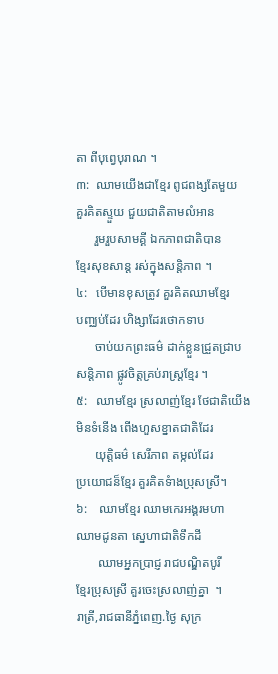តា ពីបុព្វេបុរាណ ។
៣:  ឈាមយើងជាខ្មែរ ពូជពង្សតែមួយ
គួរគិតស្ទួយ ជួយជាតិតាមលំអាន
      រួមរួបសាមគ្គី ឯកភាពជាតិបាន
ខ្មែរសុខសាន្ត រស់ក្នុងសន្តិភាព ។
៤:   បើមានខុសត្រូវ គួរគិតឈាមខ្មែរ
បញ្ឈប់ដែរ ហិង្សាដែរថោកទាប
      ចាប់យកព្រះធម៌ ដាក់ខ្លួនជ្រួតជ្រាប
សន្តិភាព ផ្លូវចិត្តគ្រប់រាស្រ្តខ្មែរ ។
៥:   ឈាមខ្មែរ ស្រលាញ់ខ្មែរ ថែជាតិយើង
មិនទំនើង ពើងហួសខ្នាតជាតិដែរ
      យុត្តិធម៌ សេរីភាព តម្កល់ដែរ
ប្រយោជន៏ខ្មែរ គួរគិតទំាងប្រុសស្រី។
៦:    ឈាមខ្មែរ ឈាមកេរអង្គរមហា
ឈាមដូនតា ស្នេហាជាតិទឹកដី
       ឈាមអ្នកប្រាជ្ញ រាជបណ្ឌិតបូរី
ខ្មែរប្រុសស្រី គួរចេះស្រលាញ់គ្នា  ។
រាត្រី,រាជធានីភ្នំពេញ.ថ្ងៃ សុក្រ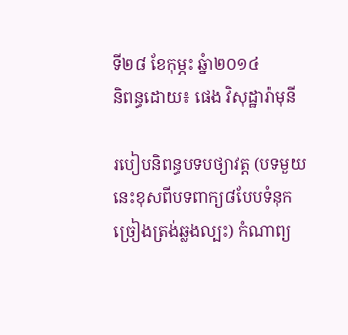ទី២៨ ខែកុម្ភះ ឆ្នំា២០១៤
និពន្ធដោយ៖ ផេង វិសុដ្ឋារ៉ាមុនី

របៀបនិពន្ធបទបថ្យាវត្ត (បទមួយនេះខុសពីបទពាក្យ៨បែបទំនុកច្រៀងត្រង់ឆ្លងល្បះ) កំណាព្យ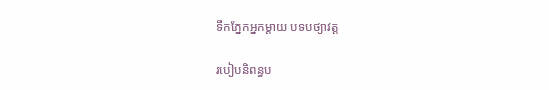ទឹកភ្នែកអ្នកម្តាយ បទបថ្យាវត្ត

របៀបនិពន្ធប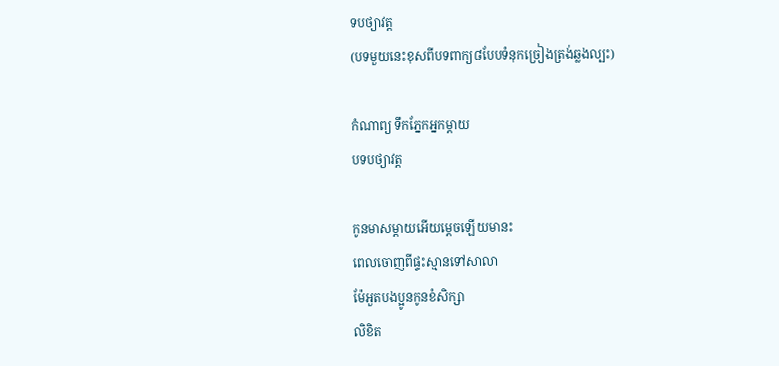ទបថ្យាវត្ត
(បទមួយនេះខុសពីបទពាក្យ៨បែបទំនុកច្រៀងត្រង់ឆ្លងល្បះ)

កំណាព្យ ទឹកភ្នែកអ្នកម្តាយ
បទបថ្យាវត្ត

កូនមាសម្តាយអើយម្តេចឡើយមានះ
ពេលចេាញពីផ្ទះស្មានទៅសាលា
ម៉ែអួតបងប្អូនកូនខំសិក្សា
លិខិត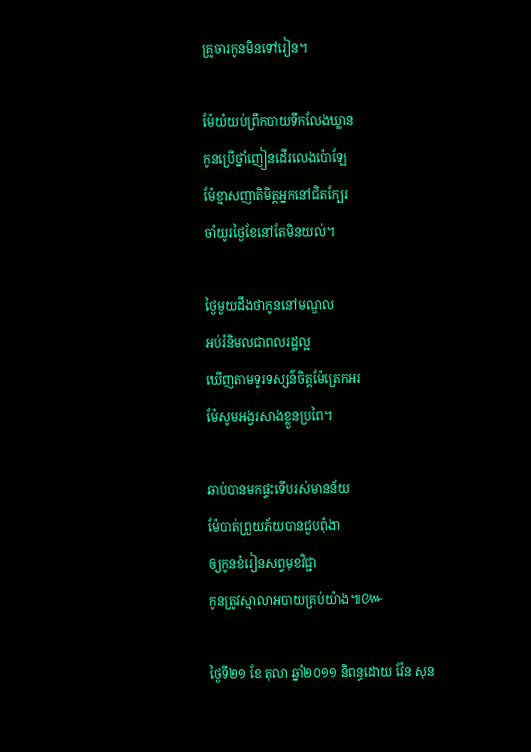គ្រូចារកូនមិនទៅរៀន។

ម៉ែយំយប់ព្រឹកបាយទឹកលែងឃ្លាន
កូនប្រើថ្នាំញៀនដើរលេងប៉ោឡែ
ម៉ែខ្មាសញាតិមិត្តអ្នកនៅជិតក្បែរ
ចាំយូរថ្ងៃខែនៅតែមិនយល់។

ថ្ងៃមួយដឹងថាកូននៅមណ្ឌល
អប់រំនិមលជាពលរដ្ឋល្អ
ឃើញតាមទូរទស្សន៌ចិត្តម៉ែត្រេកអរ
ម៉ែសូមអង្វរសាងខ្លួនប្រពៃ។

ឆាប់បានមកផ្ទះទើបរស់មានន័យ
ម៉ែបាត់ព្រួយភ័យបានជួបពុំងា
ឲ្យកូនខំរៀនសព្វមុខវិជ្ជា
កូនត្រូវស្មាលាអបាយគ្រប់យ៉ាង៕៚

ថ្ងៃទី២១ ខែ តុលា ឆ្នាំ២០១១ និពន្ធដោយ វ៉ែន សុន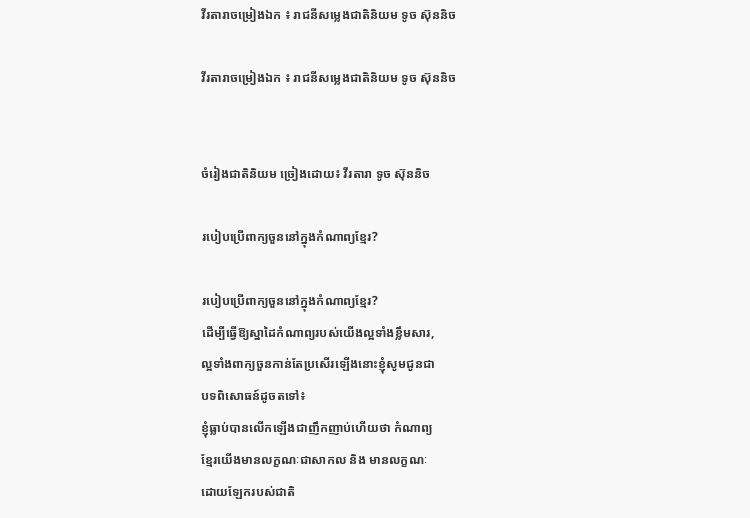វីរតារាចម្រៀងឯក ៖ រាជនីសម្លេងជាតិនិយម ទូច ស៊ុននិច

វីរតារាចម្រៀងឯក ៖ រាជនីសម្លេងជាតិនិយម ទូច ស៊ុននិច


ចំរៀងជាតិនិយម ច្រៀងដោយ៖ វីរតារា ទូច ស៊ុននិច

របៀបប្រើពាក្យចួននៅក្នុងកំណាព្យខ្មែរ?

របៀបប្រើពាក្យចួននៅក្នុងកំណាព្យខ្មែរ?
ដើម្បីធ្វើឱ្យស្នាដៃកំណាព្យរបស់យើងល្អទាំងខ្លឹមសារ,
ល្អទាំងពាក្យចួនកាន់តែប្រសើរឡើងនោះខ្ញុំសូមជូនជា
បទពិសោធន៍ដូចតទៅ៖
ខ្ញុំធ្លាប់បានលើកឡើងជាញឹកញាប់ហើយថា កំណាព្យ
ខ្មែរយើងមានលក្ខណៈជាសាកល និង មានលក្ខណៈ
ដោយឡែករបស់ជាតិ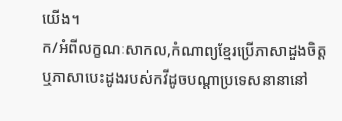យើង។
ក/អំពីលក្ខណៈសាកល,កំណាព្យខ្មែរប្រើភាសាដួងចិត្ត
ឬភាសាបេះដូងរបស់កវីដូចបណ្តាប្រទេសនានានៅ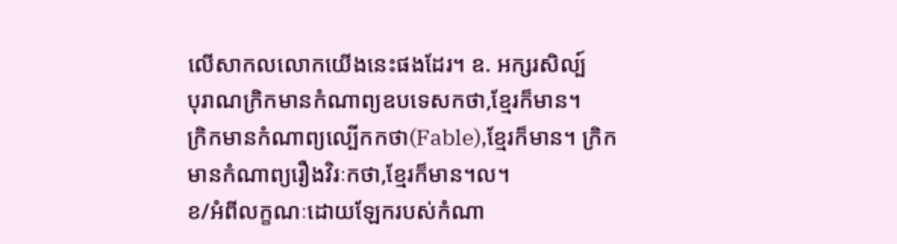លើសាកលលោកយើងនេះផងដែរ។ ឧ. អក្សរសិល្ប៍
បុរាណក្រិកមានកំណាព្យឧបទេសកថា,ខ្មែរក៏មាន។
ក្រិកមានកំណាព្យល្បើកកថា(Fable),ខ្មែរក៏មាន។ ក្រិក
មានកំណាព្យរឿងវិរៈកថា,ខ្មែរក៏មាន។ល។
ខ/អំពីលក្ខណៈដោយឡែករបស់កំណា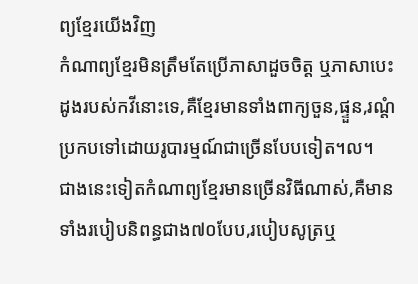ព្យខ្មែរយើងវិញ
កំណាព្យខ្មែរមិនត្រឹមតែប្រើភាសាដួចចិត្ត ឬភាសាបេះដូងរបស់កវីនោះទេ,គឺខ្មែរមានទាំងពាក្យចួន,ផ្ទួន,រណ្តំ
ប្រកបទៅដោយរូបារម្មណ៍ជាច្រើនបែបទៀត។ល។
ជាងនេះទៀតកំណាព្យខ្មែរមានច្រើនវិធីណាស់,គឺមាន
ទាំងរបៀបនិពន្ធជាង៧០បែប,របៀបសូត្រឬ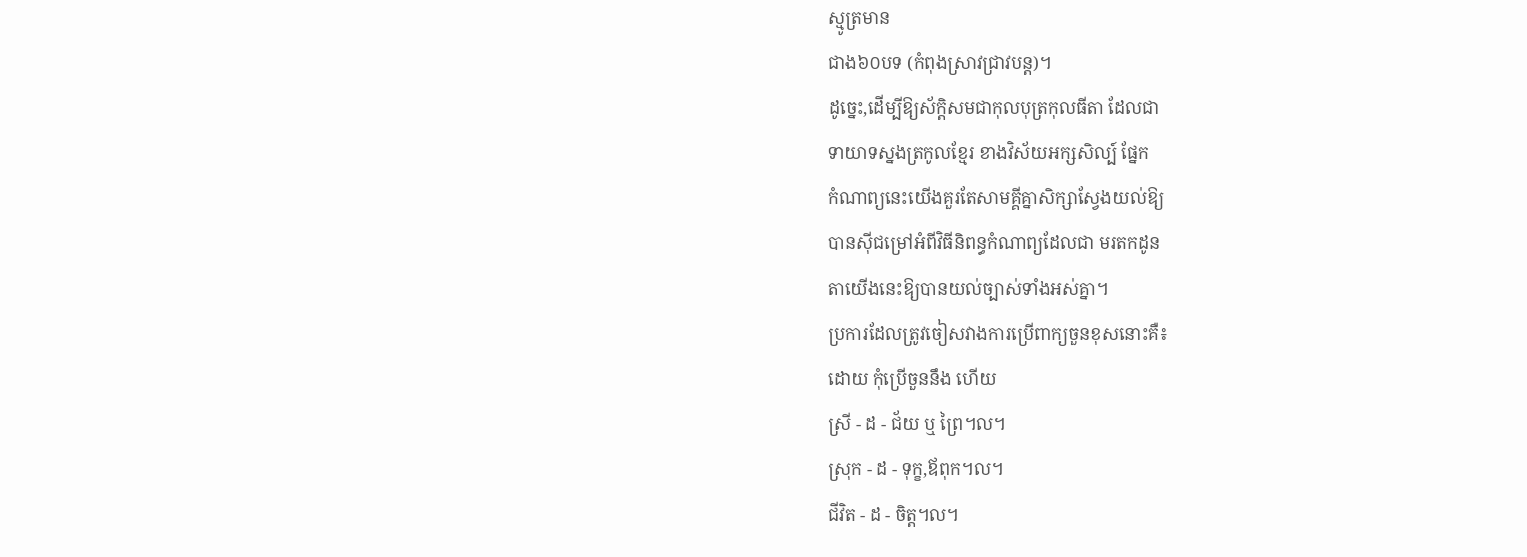ស្មូត្រមាន
ជាង៦០បទ (កំពុងស្រាវជ្រាវបន្ត)។
ដូច្នេះ,ដើម្បីឱ្យស័ក្តិសមជាកុលបុត្រកុលធីតា ដែលជា
ទាយាទស្នងត្រកូលខ្មែរ ខាងវិស័យអក្សសិល្ប៍ ផ្នែក
កំណាព្យនេះយើងគួរតែសាមគ្គីគ្នាសិក្សាស្វែងយល់ឱ្យ
បានស៊ីជម្រៅអំពីវិធីនិពន្ធកំណាព្យដែលជា មរតកដូន
តាយើងនេះឱ្យបានយល់ច្បាស់ទាំងអស់គ្នា។
ប្រការដែលត្រូវចៀសវាងការប្រើពាក្យចួនខុសនោះគឺ៖
ដោយ កុំប្រើចួននឹង ហើយ
ស្រី - ដ - ជ័យ ឬ ព្រៃ។ល។
ស្រុក - ដ - ទុក្ខ,ឪពុក។ល។
ជីវិត - ដ - ចិត្ត។ល។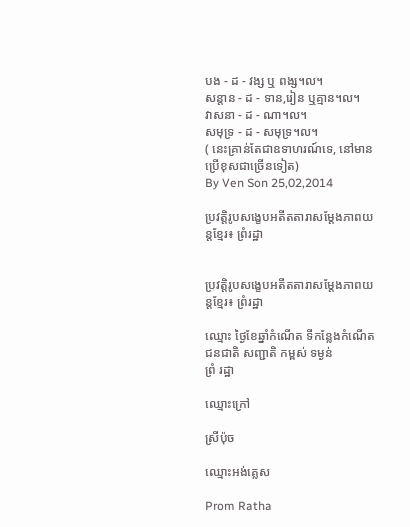បង - ដ - វង្ស ឬ ពង្ស។ល។
សន្តាន - ដ - ទាន,រៀន ឬគ្មាន។ល។
វាសនា - ដ - ណា។ល។
សមុទ្រ - ដ - សមុទ្រ។ល។
( នេះគ្រាន់តែជាឧទាហរណ៍ទេ, នៅមានប្រើខុសជាច្រើនទៀត)
By Ven Son 25,02,2014

ប្រវត្តិរូបសង្ខេបអតីតតារាសម្តែងភាពយន្តខ្មែរ៖ ព្រំរដ្ឋា


ប្រវត្តិរូបសង្ខេបអតីតតារាសម្តែងភាពយន្តខ្មែរ៖ ព្រំរដ្ឋា

ឈ្មោះ ថ្ងៃខែឆ្នាំកំណើត ទីកន្លែងកំណើត ជនជាតិ សញ្ជាតិ កម្ពស់ ទម្ងន់
ព្រំ រដ្ឋា

ឈ្មោះក្រៅ

ស្រីប៉ុច

ឈ្មោះអង់គ្លេស

Prom Ratha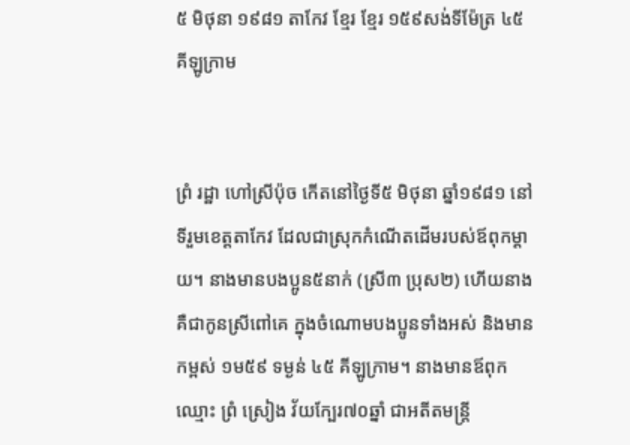៥ មិថុនា ១៩៨១ តាកែវ ខ្មែរ ខ្មែរ ១៥៩សង់ទីម៉ែត្រ ៤៥គីឡូក្រាម


ព្រំ រដ្ឋា ហៅស្រីប៉ុច កើតនៅថ្ងៃទី៥ មិថុនា ឆ្នាំ១៩៨១ នៅទីរួមខេត្តតាកែវ ដែលជាស្រុកកំណើតដើមរបស់ឪពុកម្ដាយ។ នាងមានបងប្អូន៥នាក់ (ស្រី៣ ប្រុស២) ហើយនាងគឺជាកូនស្រីពៅគេ ក្នុងចំណោមបងប្អូនទាំងអស់ និងមានកម្ពស់ ១ម៥៩ ទម្ងន់ ៤៥ គីឡូក្រាម។ នាងមានឪពុកឈ្មោះ ព្រំ ស្រៀង វ័យក្បែរ៧០ឆ្នាំ ជាអតីតមន្ត្រី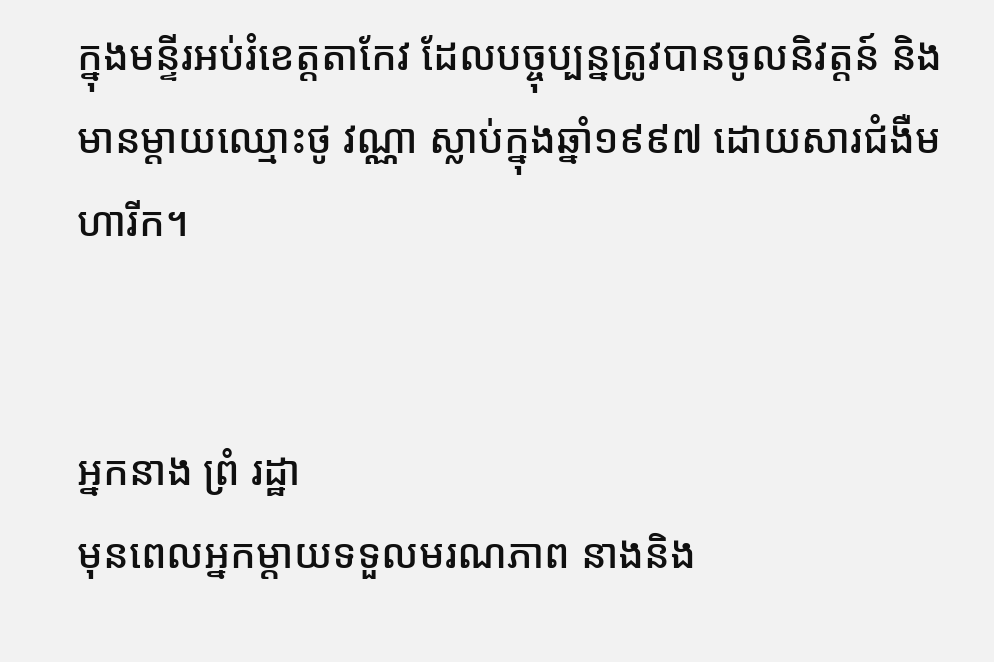ក្នុងមន្ទីរអប់រំខេត្តតាកែវ ដែលបច្ចុប្បន្នត្រូវបានចូលនិវត្តន៍ និងមានម្ដាយឈ្មោះថូ វណ្ណា ស្លាប់ក្នុងឆ្នាំ១៩៩៧ ដោយសារជំងឺមហារីក។


អ្នកនាង ព្រំ រដ្ឋា
មុនពេលអ្នកម្ដាយទទួលមរណភាព នាងនិង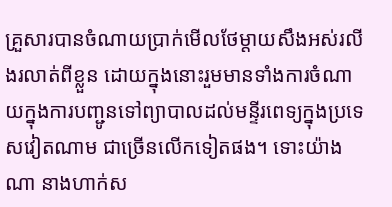គ្រួសារបានចំណាយប្រាក់មើលថែម្ដាយសឹងអស់រលីងរលាត់ពីខ្លួន ដោយក្នុងនោះរួមមានទាំងការចំណាយក្នុងការបញ្ជូនទៅព្យាបាលដល់មន្ទីរពេទ្យក្នុងប្រទេសវៀតណាម ជាច្រើនលើកទៀតផង។ ទោះយ៉ាងណា នាងហាក់ស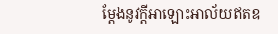ម្ដែងនូវក្ដីអាឡោះអាល័យឥតឧ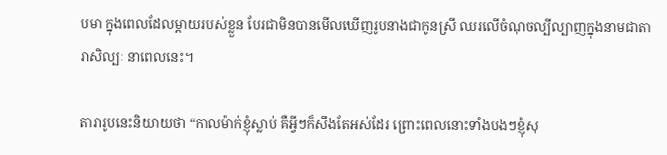បមា ក្នុងពេលដែលម្ដាយរបស់ខ្លួន បែរជាមិនបានមើលឃើញរូបនាងជាកូនស្រី ឈរលើចំណុចល្បីល្បាញក្នុងនាមជាតារាសិល្បៈ នាពេលនេះ។

តារារូបនេះនិយាយថា “កាលម៉ាក់ខ្ញុំស្លាប់ គឺអ្វីៗក៏សឹងតែអស់ដែរ ព្រោះពេលនោះទាំងបងៗខ្ញុំសុ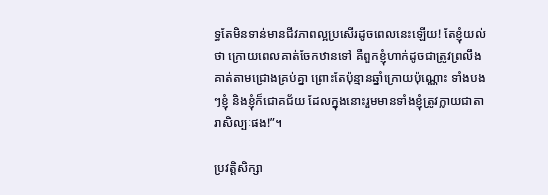ទ្ធតែមិនទាន់មានជីវភាពល្អប្រសើរដូចពេលនេះឡើយ! តែខ្ញុំយល់ថា ក្រោយពេលគាត់ចែកឋានទៅ គឺពួកខ្ញុំហាក់ដូចជាត្រូវព្រលឹងគាត់តាមជ្រោងគ្រប់គ្នា ព្រោះតែប៉ុន្មានឆ្នាំក្រោយប៉ុណ្ណោះ ទាំងបងៗខ្ញុំ និងខ្ញុំក៏ជោគជ័យ ដែលក្នុងនោះរួមមានទាំងខ្ញុំត្រូវក្លាយជាតារាសិល្បៈផង!”។

ប្រវត្តិសិក្សា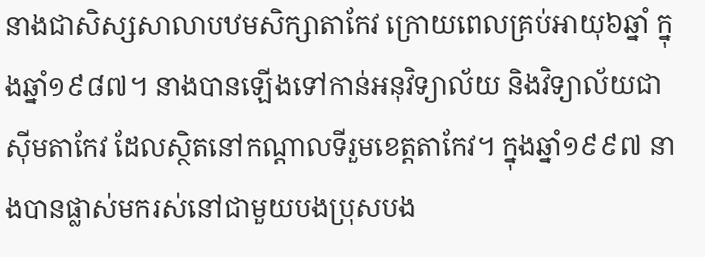នាងជាសិស្សសាលាបឋមសិក្សាតាកែវ ក្រោយពេលគ្រប់អាយុ៦ឆ្នាំ ក្នុងឆ្នាំ១៩៨៧។ នាងបានឡើងទៅកាន់អនុវិទ្យាល័យ និងវិទ្យាល័យជាស៊ីមតាកែវ ដែលស្ថិតនៅកណ្ដាលទីរួមខេត្តតាកែវ។ ក្នុងឆ្នាំ១៩៩៧ នាងបានផ្លាស់មករស់នៅជាមួយបងប្រុសបង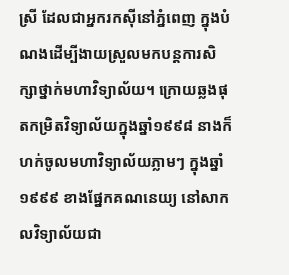ស្រី ដែលជាអ្នករកស៊ីនៅភ្នំពេញ ក្នុងបំណងដើម្បីងាយស្រួលមកបន្តការសិក្សាថ្នាក់មហាវិទ្យាល័យ។ ក្រោយឆ្លងផុតកម្រិតវិទ្យាល័យក្នុងឆ្នាំ១៩៩៨ នាងក៏ហក់ចូលមហាវិទ្យាល័យភ្លាមៗ ក្នុងឆ្នាំ១៩៩៩ ខាងផ្នែកគណនេយ្យ នៅសាកលវិទ្យាល័យជា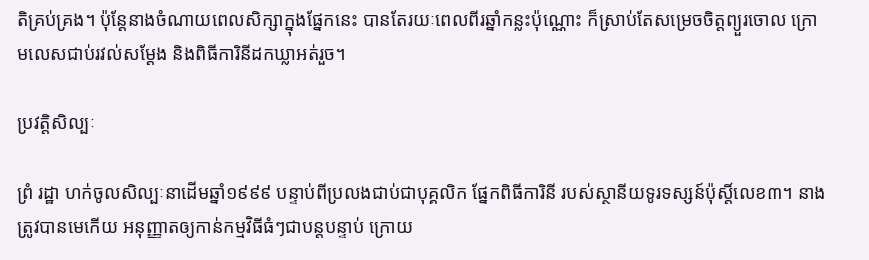តិគ្រប់គ្រង។ ប៉ុន្តែនាងចំណាយពេលសិក្សាក្នុងផ្នែកនេះ បានតែរយៈពេលពីរឆ្នាំកន្លះប៉ុណ្ណោះ ក៏ស្រាប់តែសម្រេចចិត្តព្យួរចោល ក្រោមលេសជាប់រវល់សម្ដែង និងពិធីការិនីដកឃ្លាអត់រួច។

ប្រវត្តិសិល្បៈ

ព្រំ រដ្ឋា ហក់ចូលសិល្បៈនាដើមឆ្នាំ១៩៩៩ បន្ទាប់ពីប្រលងជាប់ជាបុគ្គលិក ផ្នែកពិធីការិនី របស់ស្ថានីយទូរទស្សន៍ប៉ុស្តិ៍លេខ៣។ នាងត្រូវបានមេកើយ អនុញ្ញាតឲ្យកាន់កម្មវិធីធំៗជាបន្តបន្ទាប់ ក្រោយ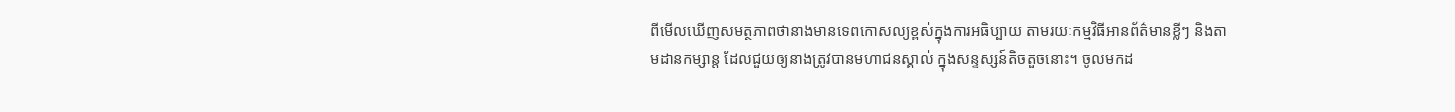ពីមើលឃើញសមត្ថភាពថានាងមានទេពកោសល្យខ្ពស់ក្នុងការអធិប្បាយ តាមរយៈកម្មវិធីអានព័ត៌មានខ្លីៗ និងតាមដានកម្សាន្ត ដែលជួយឲ្យនាងត្រូវបានមហាជនស្គាល់ ក្នុងសន្ទស្សន៍តិចតួចនោះ។ ចូលមកដ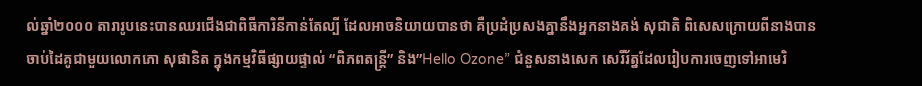ល់ឆ្នាំ២០០០ តារារូបនេះបានឈរជើងជាពិធីការិនីកាន់តែល្បី ដែលអាចនិយាយបានថា គឺប្រដំប្រសងគ្នានឹងអ្នកនាងគង់ សុជាតិ ពិសេសក្រោយពីនាងបានចាប់ដៃគូជាមួយលោកភោ សុផានិត ក្នុងកម្មវិធីផ្សាយផ្ទាល់ “ពិភពតន្ត្រី” និង”Hello Ozone” ជំនួសនាងសេក សេរីរ័ត្នដែលរៀបការចេញទៅអាមេរិ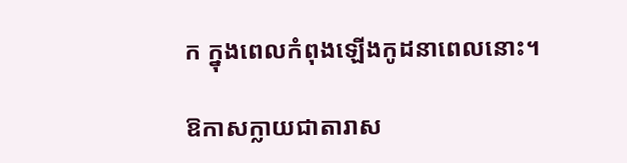ក ក្នុងពេលកំពុងឡើងកូដនាពេលនោះ។

ឱកាសក្លាយជាតារាស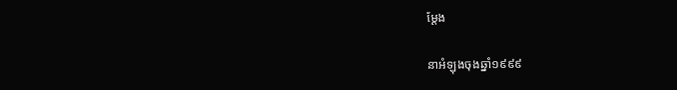ម្ដែង

នាអំឡុងចុងឆ្នាំ១៩៩៩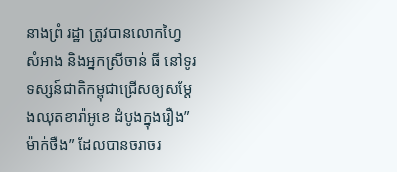នាងព្រំ រដ្ឋា ត្រូវបានលោកហ្វៃ សំអាង និងអ្នកស្រីចាន់ ធី នៅទូរទស្សន៍ជាតិកម្ពុជាជ្រើសឲ្យសម្ដែងឈុតខារ៉ាអូខេ ដំបូងក្នុងរឿង”ម៉ាក់ថឺង” ដែលបានចរាចរ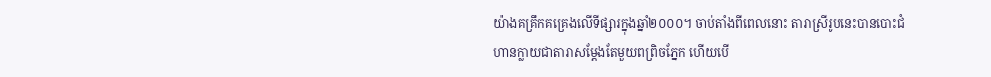យ៉ាងគគ្រឹកគគ្រេងលើទីផ្សារក្នុងឆ្នាំ២០០០។ ចាប់តាំងពីពេលនោះ តារាស្រីរូបនេះបានបោះជំហានក្លាយជាតារាសម្ដែងតែមួយពព្រិចភ្នែក ហើយបើ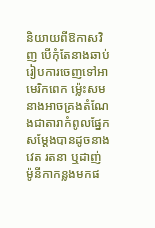និយាយពីឱកាសវិញ បើកុំតែនាងឆាប់រៀបការចេញទៅអាមេរិកពេក ម្ល៉េះសមនាងអាចគ្រងតំណែងជាតារាកំពូលផ្នែកសម្ដែងបានដូចនាងវេត រតនា ឬដាញ់ ម៉ូនីកាកន្លងមកផ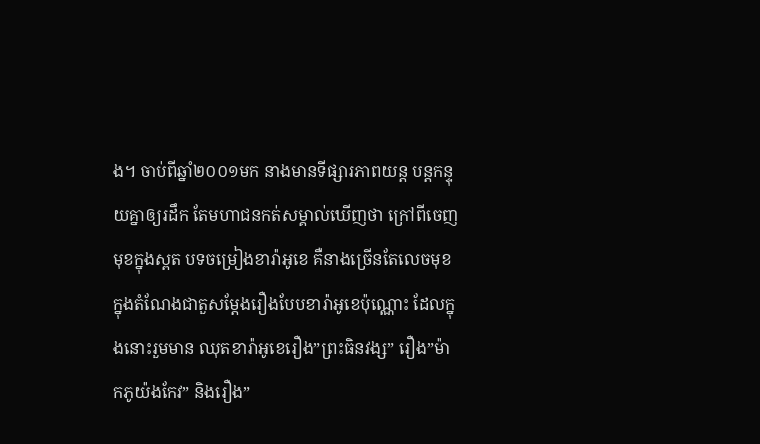ង។ ចាប់ពីឆ្នាំ២០០១មក នាងមានទីផ្សារភាពយន្ត បន្តកន្ទុយគ្នាឲ្យរដឹក តែមហាជនកត់សម្គាល់ឃើញថា ក្រៅពីចេញមុខក្នុងស្ពត បទចម្រៀងខារ៉ាអូខេ គឺនាងច្រើនតែលេចមុខក្នុងតំណែងជាតួសម្ដែងរឿងបែបខារ៉ាអូខេប៉ុណ្ណោះ ដែលក្នុងនោះរួមមាន ឈុតខារ៉ាអូខេរឿង”ព្រះធិនវង្ស” រឿង”ម៉ាកភូយ៉ងកែវ” និងរឿង”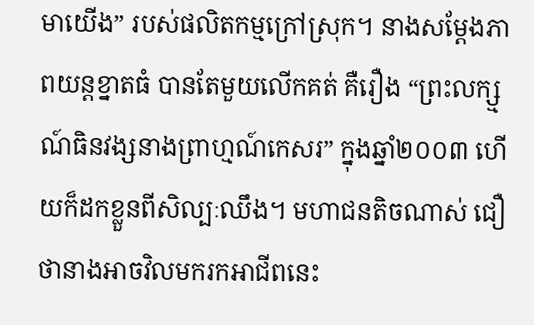មាយើង” របស់ផលិតកម្មក្រៅស្រុក។ នាងសម្ដែងភាពយន្តខ្នាតធំ បានតែមួយលើកគត់ គឺរឿង “ព្រះលក្ស្មណ៍ធិនវង្សនាងព្រាហ្មណ៍កេសរ” ក្នុងឆ្នាំ២០០៣ ហើយក៏ដកខ្លួនពីសិល្បៈឈឹង។ មហាជនតិចណាស់ ជឿថានាងអាចវិលមករកអាជីពនេះ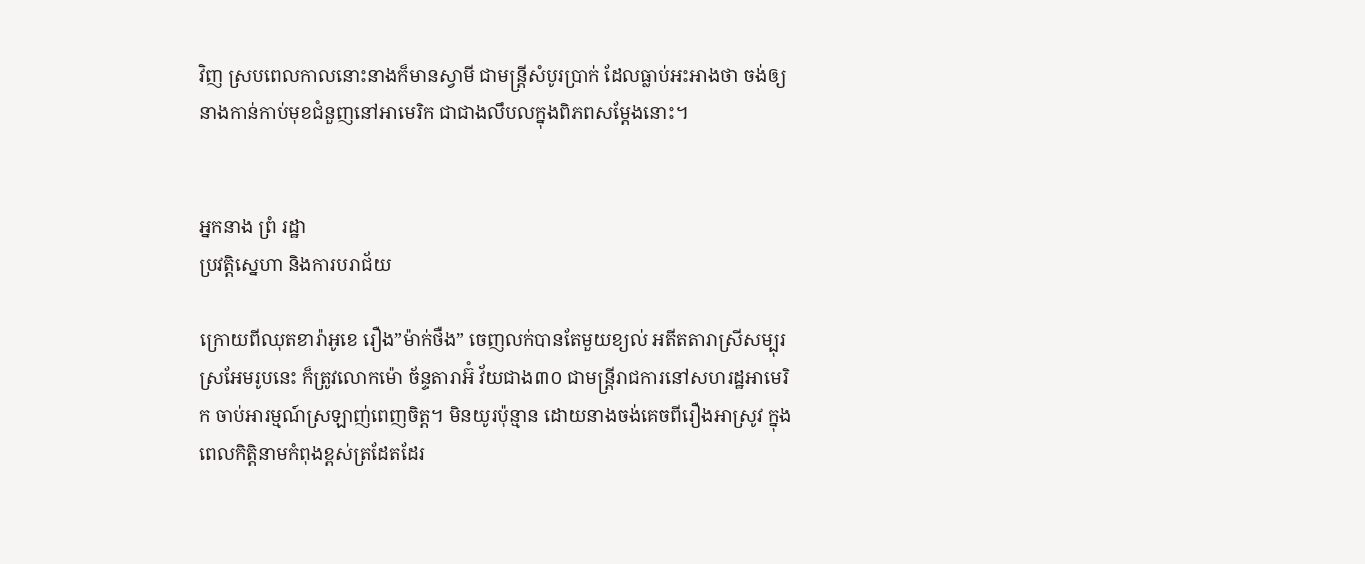វិញ ស្របពេលកាលនោះនាងក៏មានស្វាមី ជាមន្ត្រីសំបូរប្រាក់ ដែលធ្លាប់អះអាងថា ចង់ឲ្យនាងកាន់កាប់មុខជំនួញនៅអាមេរិក ជាជាងលឹបលក្នុងពិភពសម្ដែងនោះ។


អ្នកនាង ព្រំ រដ្ឋា
ប្រវត្តិស្នេហា និងការបរាជ័យ

ក្រោយពីឈុតខារ៉ាអូខេ រឿង”ម៉ាក់ថឺង” ចេញលក់បានតែមួយខ្យល់ អតីតតារាស្រីសម្បុរស្រអែមរូបនេះ ក៏ត្រូវលោកម៉ោ ច័ន្ទតារាអ៊ំ វ័យជាង៣០ ជាមន្ត្រីរាជការនៅសហរដ្ឋអាមេរិក ចាប់អារម្មណ៍ស្រឡាញ់ពេញចិត្ត។ មិនយូរប៉ុន្មាន ដោយនាងចង់គេចពីរឿងអាស្រូវ ក្នុងពេលកិត្តិនាមកំពុងខ្ពស់ត្រដែតដែរ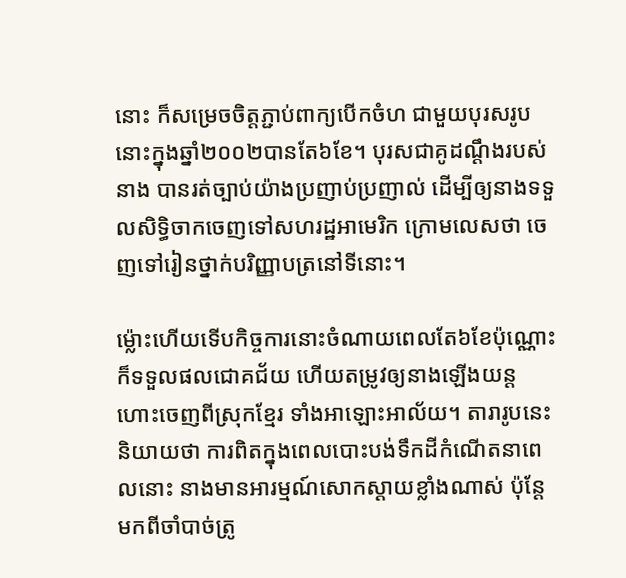នោះ ក៏សម្រេចចិត្តភ្ជាប់ពាក្យបើកចំហ ជាមួយបុរសរូបនោះក្នុងឆ្នាំ២០០២បានតែ៦ខែ។ បុរសជាគូដណ្ដឹងរបស់នាង បានរត់ច្បាប់យ៉ាងប្រញាប់ប្រញាល់ ដើម្បីឲ្យនាងទទួលសិទ្ធិចាកចេញទៅសហរដ្ឋអាមេរិក ក្រោមលេសថា ចេញទៅរៀនថ្នាក់បរិញ្ញាបត្រនៅទីនោះ។

ម្ល៉ោះហើយទើបកិច្ចការនោះចំណាយពេលតែ៦ខែប៉ុណ្ណោះ ក៏ទទួលផលជោគជ័យ ហើយតម្រូវឲ្យនាងឡើងយន្តហោះចេញពីស្រុកខ្មែរ ទាំងអាឡោះអាល័យ។ តារារូបនេះនិយាយថា ការពិតក្នុងពេលបោះបង់ទឹកដីកំណើតនាពេលនោះ នាងមានអារម្មណ៍សោកស្ដាយខ្លាំងណាស់ ប៉ុន្តែមកពីចាំបាច់ត្រូ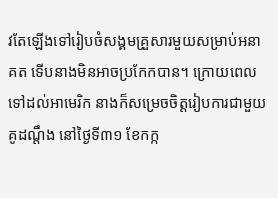វតែឡើងទៅរៀបចំសង្គមគ្រួសារមួយសម្រាប់អនាគត ទើបនាងមិនអាចប្រកែកបាន។ ក្រោយពេលទៅដល់អាមេរិក នាងក៏សម្រេចចិត្តរៀបការជាមួយគូដណ្ដឹង នៅថ្ងៃទី៣១ ខែកក្ក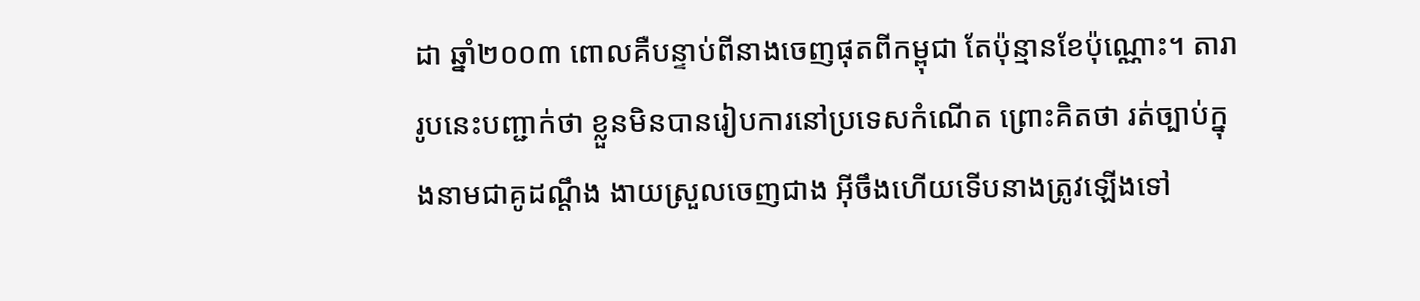ដា ឆ្នាំ២០០៣ ពោលគឺបន្ទាប់ពីនាងចេញផុតពីកម្ពុជា តែប៉ុន្មានខែប៉ុណ្ណោះ។ តារារូបនេះបញ្ជាក់ថា ខ្លួនមិនបានរៀបការនៅប្រទេសកំណើត ព្រោះគិតថា រត់ច្បាប់ក្នុងនាមជាគូដណ្ដឹង ងាយស្រួលចេញជាង អ៊ីចឹងហើយទើបនាងត្រូវឡើងទៅ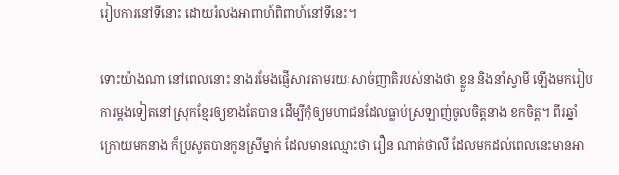រៀបការនៅទីនោះ ដោយរំលងអាពាហ៍ពិពាហ៍នៅទីនេះ។

ទោះយ៉ាងណា នៅពេលនោះ នាងរមែងផ្ញើសារតាមរយៈសាច់ញាតិរបស់នាងថា ខ្លួន និងនាំស្វាមី ឡើងមករៀបការម្ដងទៀតនៅស្រុកខ្មែរឲ្យខាងតែបាន ដើម្បីកុំឲ្យមហាជនដែលធ្លាប់ស្រឡាញ់ចូលចិត្តនាង ខកចិត្ត។ ពីរឆ្នាំក្រោយមកនាង ក៏ប្រសូតបានកូនស្រីម្នាក់ ដែលមានឈ្មោះថា រឿន ណាត់ថាលី ដែលមកដល់ពេលនេះមានអា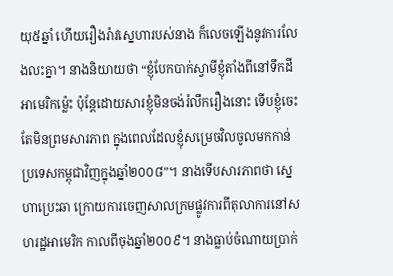យុ៥ឆ្នាំ ហើយរឿងរ៉ាវស្នេហារបស់នាង ក៏លេចឡើងនូវការលែងលះគ្នា។ នាងនិយាយថា “ខ្ញុំបែកបាក់ស្វាមីខ្ញុំតាំងពីនៅទឹកដីអាមេរិកម្ល៉េះ ប៉ុន្តែដោយសារខ្ញុំមិនចង់រំលឹករឿងនោះ ទើបខ្ញុំចេះតែមិនព្រមសារភាព ក្នុងពេលដែលខ្ញុំសម្រេចវិលចូលមកកាន់ប្រទេសកម្ពុជាវិញក្នុងឆ្នាំ២០០៨”។ នាងទើបសារភាពថា ស្នេហាប្រេះឆា ក្រោយការចេញសាលក្រមផ្លូវការពីតុលាការនៅសហរដ្ឋអាមេរិក កាលពីចុងឆ្នាំ២០០៩។ នាងធ្លាប់ចំណាយប្រាក់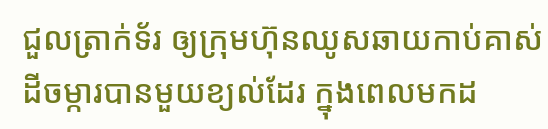ជួលត្រាក់ទ័រ ឲ្យក្រុមហ៊ុនឈូសឆាយកាប់គាស់ដីចម្ការបានមួយខ្យល់ដែរ ក្នុងពេលមកដ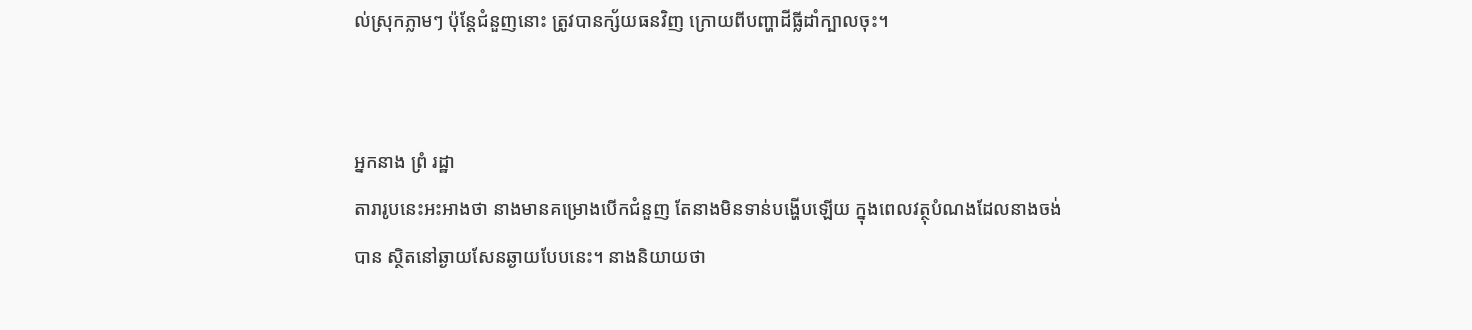ល់ស្រុកភ្លាមៗ ប៉ុន្តែជំនួញនោះ ត្រូវបានក្ស័យធនវិញ ក្រោយពីបញ្ហាដីធ្លីដាំក្បាលចុះ។


អ្នកនាង ព្រំ រដ្ឋា
តារារូបនេះអះអាងថា នាងមានគម្រោងបើកជំនួញ តែនាងមិនទាន់បង្ហើបឡើយ ក្នុងពេលវត្ថុបំណងដែលនាងចង់បាន ស្ថិតនៅឆ្ងាយសែនឆ្ងាយបែបនេះ។ នាងនិយាយថា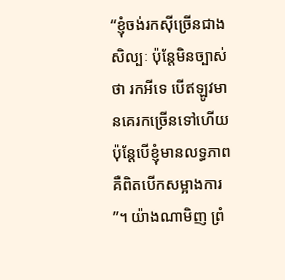“ខ្ញុំចង់រកស៊ីច្រើនជាងសិល្បៈ ប៉ុន្តែមិនច្បាស់ថា រកអីទេ បើឥឡូវមានគេរកច្រើនទៅហើយ ប៉ុន្តែបើខ្ញុំមានលទ្ធភាពគឺពិតបើកសម្អាងការ”។ យ៉ាងណាមិញ ព្រំ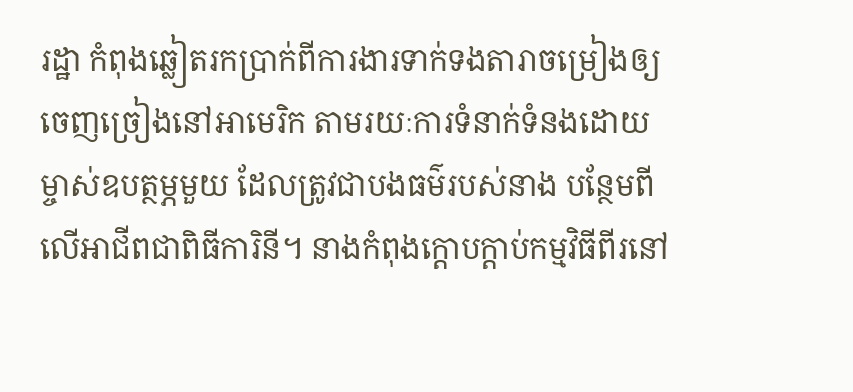រដ្ឋា កំពុងឆ្លៀតរកប្រាក់ពីការងារទាក់ទងតារាចម្រៀងឲ្យចេញច្រៀងនៅអាមេរិក តាមរយៈការទំនាក់ទំនងដោយម្ចាស់ឧបត្ថម្ភមួយ ដែលត្រូវជាបងធម៌របស់នាង បន្ថែមពីលើអាជីពជាពិធីការិនី។ នាងកំពុងក្ដោបក្ដាប់កម្មវិធីពីរនៅ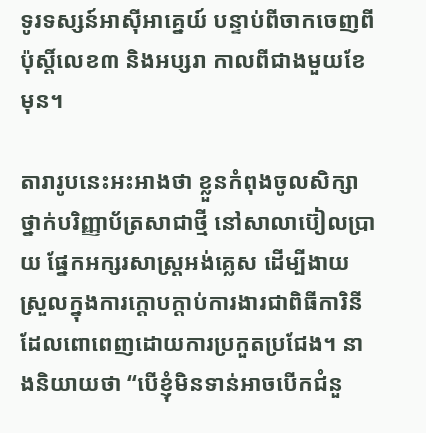ទូរទស្សន៍អាស៊ីអាគ្នេយ៍ បន្ទាប់ពីចាកចេញពីប៉ុស្ដិ៍លេខ៣ និងអប្សរា កាលពីជាងមួយខែមុន។

តារារូបនេះអះអាងថា ខ្លួនកំពុងចូលសិក្សាថ្នាក់បរិញ្ញាប័ត្រសាជាថ្មី នៅសាលាប៊ៀលប្រាយ ផ្នែកអក្សរសាស្ត្រអង់គ្លេស ដើម្បីងាយស្រួលក្នុងការក្ដោបក្ដាប់ការងារជាពិធីការិនី ដែលពោពេញដោយការប្រកួតប្រជែង។ នាងនិយាយថា “បើខ្ញុំមិនទាន់អាចបើកជំនួ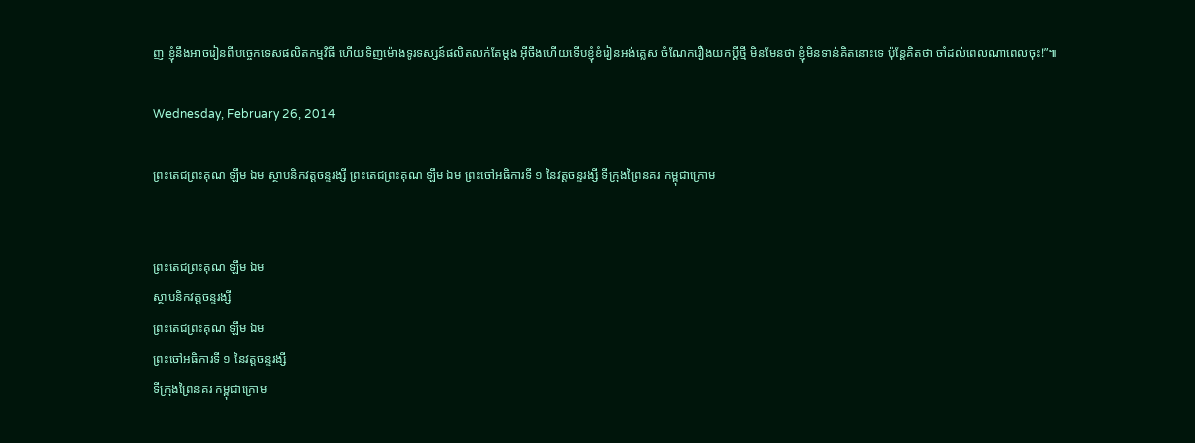ញ ខ្ញុំនឹងអាចរៀនពីបច្ចេកទេសផលិតកម្មវិធី ហើយទិញម៉ោងទូរទស្សន៍ផលិតលក់តែម្ដង អ៊ីចឹងហើយទើបខ្ញុំខំរៀនអង់គ្លេស ចំណែករឿងយកប្ដីថ្មី មិនមែនថា ខ្ញុំមិនទាន់គិតនោះទេ ប៉ុន្តែគិតថា ចាំដល់ពេលណាពេលចុះ!”៕

Wednesday, February 26, 2014

ព្រះតេជព្រះគុណ ឡឹម ឯម ស្ថាបនិកវត្តចន្ទរង្សី ព្រះតេជព្រះគុណ ឡឹម ឯម ព្រះចៅអធិការទី ១ នៃវត្តចន្ទរង្សី ទីក្រុងព្រៃនគរ កម្ពុជាក្រោម


ព្រះតេជព្រះគុណ ឡឹម ឯម
ស្ថាបនិកវត្តចន្ទរង្សី
ព្រះតេជព្រះគុណ ឡឹម ឯម
ព្រះចៅអធិការទី ១ នៃវត្តចន្ទរង្សី
ទីក្រុងព្រៃនគរ កម្ពុជាក្រោម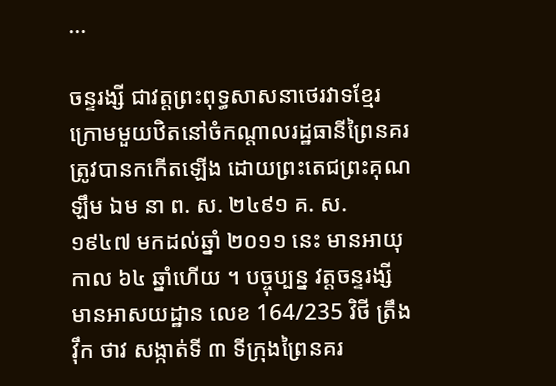...

ចន្ទរង្សី ជាវត្តព្រះពុទ្ធសាសនាថេរវាទខ្មែរក្រោមមួយឋិតនៅចំកណ្ដាលរដ្ឋធានីព្រៃនគរ ត្រូវបានកកើតឡើង ដោយព្រះតេជព្រះគុណ ឡឹម ឯម នា ព. ស. ២៤៩១ គ. ស. ១៩៤៧ មកដល់ឆ្នាំ ២០១១ នេះ មានអាយុ កាល ៦៤ ឆ្នាំហើយ ។ បច្ចុប្បន្ន វត្តចន្ទរង្សី មានអាសយដ្ឋាន លេខ 164/235 វិថី ត្រឹង វ៉ឹក ថាវ សង្កាត់ទី ៣ ទីក្រុងព្រៃនគរ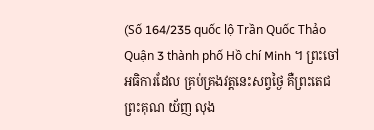(Số 164/235 quốc lộ Trần Quốc Thảo Quận 3 thành phố Hồ chí Minh ។ ព្រះចៅអធិការដែល គ្រប់គ្រងវត្តនេះសព្វថ្ងៃ គឺព្រះតេជព្រះគុណ យ័ញ លុង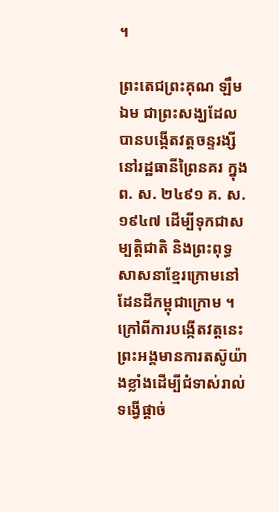។

ព្រះតេជព្រះគុណ ឡឹម ឯម ជាព្រះសង្ឃដែលបានបង្កើតវត្តចន្ទរង្សី នៅរដ្ឋធានីព្រៃនគរ ក្នុង ព. ស. ២៤៩១ គ. ស. ១៩៤៧ ដើម្បីទុកជាសម្បត្តិជាតិ និងព្រះពុទ្ធសាសនាខ្មែរក្រោមនៅដែនដីកម្ពុជាក្រោម ។ ក្រៅពីការបង្កើតវត្តនេះ ព្រះអង្គមានការតស៊ូយ៉ាងខ្លាំងដើម្បីជំទាស់រាល់ទង្វើផ្ដាច់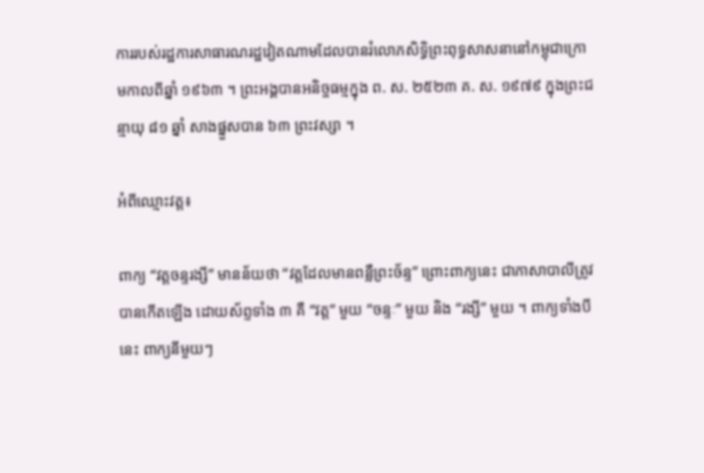ការរបស់រដ្ឋការសាធារណរដ្ឋវៀតណាមដែលបានរំលោភសិទ្ធិព្រះពុទ្ធសាសនានៅកម្ពុជាក្រោមកាលពីឆ្នាំ ១៩៦៣ ។ ព្រះអង្គបានអនិច្ចធម្មក្នុង ព. ស. ២៥២៣ គ. ស. ១៩៧៩ ក្នុងព្រះជន្មាយុ ៨១ ឆ្នាំ សាងផ្នួសបាន ៦៣ ព្រះវស្សា ។

អំពីឈ្មោះវត្ត៖

ពាក្យ “វត្តចន្ទរង្សី” មានន័យថា “វត្តដែលមានពន្លឺព្រះច័ន្ទ” ព្រោះពាក្យនេះ ជាភាសាបាលីត្រូវបានកើតឡើង ដោយស័ព្ទទាំង ៣ គឺ “វត្ត” មួយ “ចន្ទៈ” មួយ និង “រង្សី” មួយ ។ ពាក្យទាំងបីនេះ ពាក្យនីមួយៗ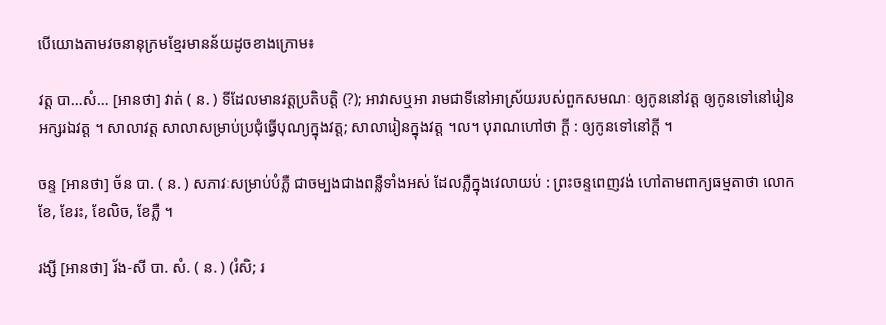បើយោងតាមវចនានុក្រមខ្មែរមានន័យដូចខាងក្រោម៖

វត្ត បា…សំ… [អានថា] វាត់ ( ន. ) ទីដែលមានវត្តប្រតិបត្តិ (?); អាវាសឬអា រាមជាទីនៅអាស្រ័យរបស់ពួកសមណៈ ឲ្យកូននៅវត្ត ឲ្យកូនទៅនៅរៀនអក្សរឯវត្ត ។ សាលាវត្ត សាលាសម្រាប់ប្រជុំធ្វើបុណ្យក្នុងវត្ត; សាលារៀនក្នុងវត្ត ។ល។ បុរាណហៅថា ក្តី : ឲ្យកូនទៅនៅក្តី ។

ចន្ទ [អានថា] ច័ន បា. ( ន. ) សភាវៈសម្រាប់បំភ្លឺ ជាចម្បងជាងពន្លឺទាំងអស់ ដែលភ្លឺក្នុងវេលាយប់ : ព្រះចន្ទពេញវង់ ហៅតាមពាក្យធម្មតាថា លោកខែ, ខែរះ, ខែលិច, ខែភ្លឺ ។

រង្សី [អានថា] រ័ង-សី បា. សំ. ( ន. ) (រំសិ; រ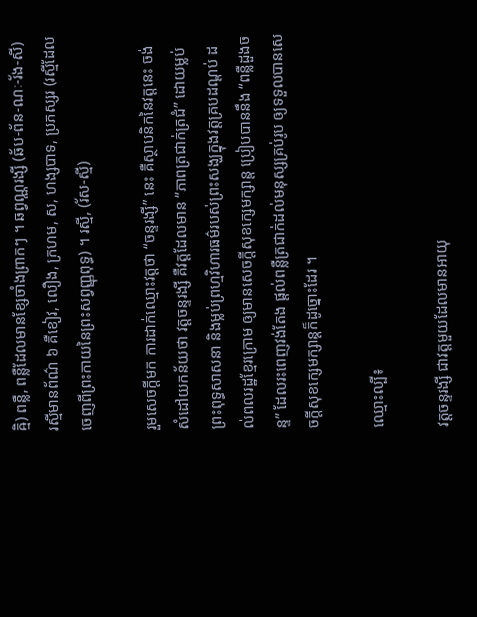ឝ្មិ) ពន្លឺ, ពន្លឺដែលមានខ្សែចាំងព្រាកៗ ។ ឆព្វណ្ណរង្សី (ឆ័ប-ព័ន-ណៈ-រ័ង-សី) រស្មីមានព័ណ៌ ៦ គឺខៀវ, លឿង, ក្រហម, ស, ហង្សបាទ, ប្រភស្សរ (រស្មីដែលចេញពីព្រះកាយនៃព្រះសព្វញ្ញុពុទ្ធ) ។ រស្មី, (រ័ស-ស្មី)

រួមសេចក្ដីមក ការដាក់ឈ្មោះវត្តថា “ចន្ទរង្សី” នេះ គឺស្ថាបនិកនៃវត្តនេះ ចង់សំដៅយកន័យថា វត្តចន្ទរង្សី គឺវត្តដែលមាន “ភាពត្រជាក់ត្រជំ” ដោយម្លប់ព្រះពុទ្ធសាសនា និងម្លប់ព្រហ្មវិហារធម៌របស់ព្រះសង្ឃក្នុងវត្តគ្របដណ្ដប់ ដល់ពលរដ្ឋខ្មែរក្រោម ឲ្យមានសេចក្ដីសុខក្សេមក្សាន្ត ប្រៀបបាននឹង “ពន្លឺដួងចន្ទ” ដែលរះពេញវង់តែង ផ្តល់ពន្លឺត្រជាក់ដល់មនុស្សគ្រប់រូប ឲ្យទទួលបានសេចក្តីសុខក្សេមក្សាន្តក៏ដូច្នោះដែរ ។

ឈ្មោះល្បី៖

វត្តចន្ទរង្សី ជាវត្តមួយដែលមានអាយុ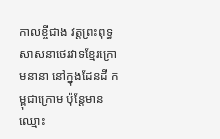កាលខ្ចីជាង វត្តព្រះពុទ្ធសាសនាថេរវាទខ្មែរក្រោមនានា នៅក្នុងដែនដី កម្ពុជាក្រោម ប៉ុន្តែមានឈ្មោះ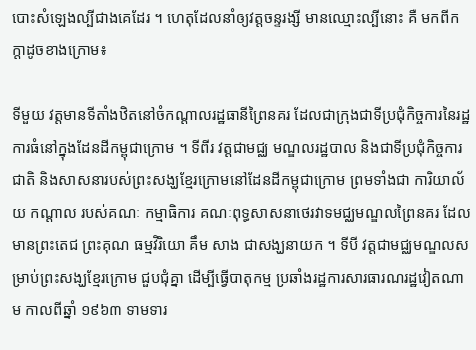បោះសំឡេងល្បីជាងគេដែរ ។ ហេតុដែលនាំឲ្យវត្តចន្ទរង្សី មានឈ្មោះល្បីនោះ គឺ មកពីកក្តាដូចខាងក្រោម៖

ទីមួយ វត្តមានទីតាំងឋិតនៅចំកណ្ដាលរដ្ឋធានីព្រៃនគរ ដែលជាក្រុងជាទីប្រជុំកិច្ចការនៃរដ្ឋការធំនៅក្នុងដែនដីកម្ពុជាក្រោម ។ ទីពីរ វត្តជាមជ្ឈ មណ្ឌលរដ្ឋបាល និងជាទីប្រជុំកិច្ចការជាតិ និងសាសនារបស់ព្រះសង្ឃខ្មែរក្រោមនៅដែនដីកម្ពុជាក្រោម ព្រមទាំងជា ការិយាល័យ កណ្ដាល របស់គណៈ កម្មាធិការ គណៈពុទ្ធសាសនាថេរវាទមជ្ឈមណ្ឌលព្រៃនគរ ដែលមានព្រះតេជ ព្រះគុណ ធម្មវិរិយោ គឹម សាង ជាសង្ឃនាយក ។ ទីបី វត្តជាមជ្ឈមណ្ឌលសម្រាប់ព្រះសង្ឃខ្មែរក្រោម ជួបជុំគ្នា ដើម្បីធ្វើបាតុកម្ម ប្រឆាំងរដ្ឋការសារធារណរដ្ឋវៀតណាម កាលពីឆ្នាំ ១៩៦៣ ទាមទារ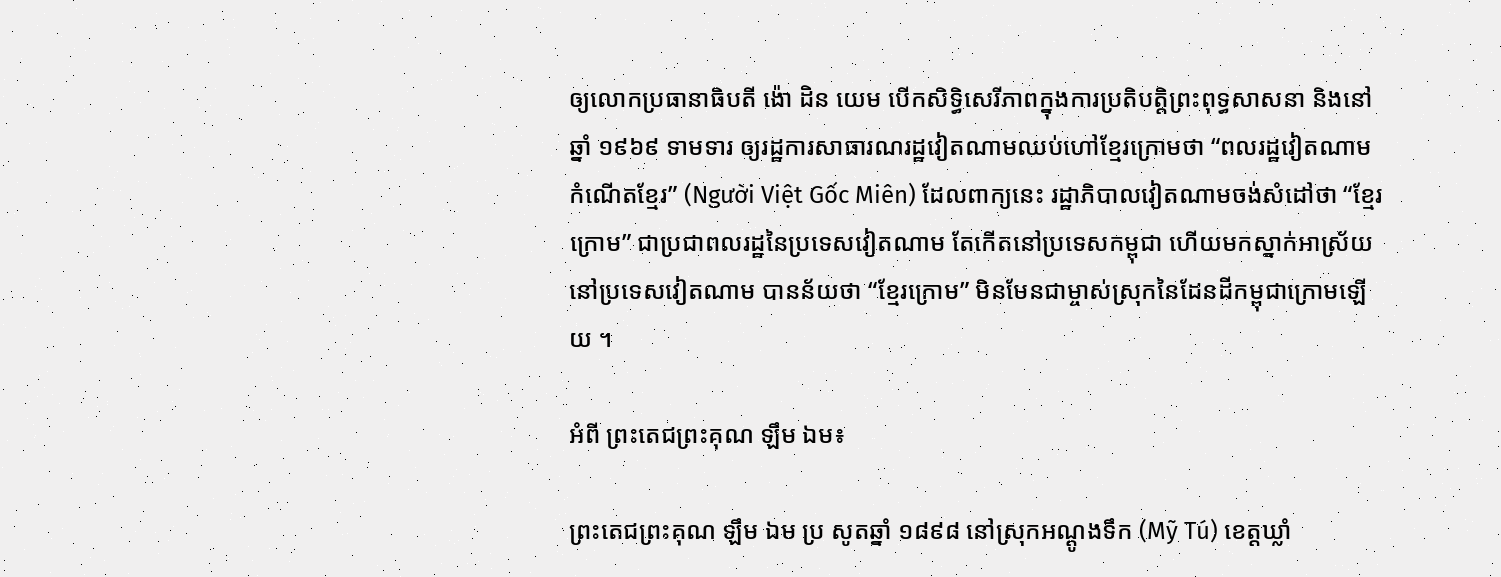ឲ្យលោកប្រធានាធិបតី ង៉ោ ដិន យេម បើកសិទ្ធិសេរីភាពក្នុងការប្រតិបត្តិព្រះពុទ្ធសាសនា និងនៅឆ្នាំ ១៩៦៩ ទាមទារ ឲ្យរដ្ឋការសាធារណរដ្ឋវៀតណាមឈប់ហៅខ្មែរក្រោមថា “ពលរដ្ឋវៀតណាមកំណើតខ្មែរ” (Người Việt Gốc Miên) ដែលពាក្យនេះ រដ្ឋាភិបាលវៀតណាមចង់សំដៅថា “ខ្មែរក្រោម” ជាប្រជាពលរដ្ឋនៃប្រទេសវៀតណាម តែកើតនៅប្រទេសកម្ពុជា ហើយមកស្នាក់អាស្រ័យ នៅប្រទេសវៀតណាម បានន័យថា “ខ្មែរក្រោម” មិនមែនជាម្ចាស់ស្រុកនៃដែនដីកម្ពុជាក្រោមឡើយ ។

អំពី ព្រះតេជព្រះគុណ ឡឹម ឯម៖

ព្រះតេជព្រះគុណ ឡឹម ឯម ប្រ សូតឆ្នាំ ១៨៩៨ នៅស្រុកអណ្ដូងទឹក (Mỹ Tú) ខេត្តឃ្លាំ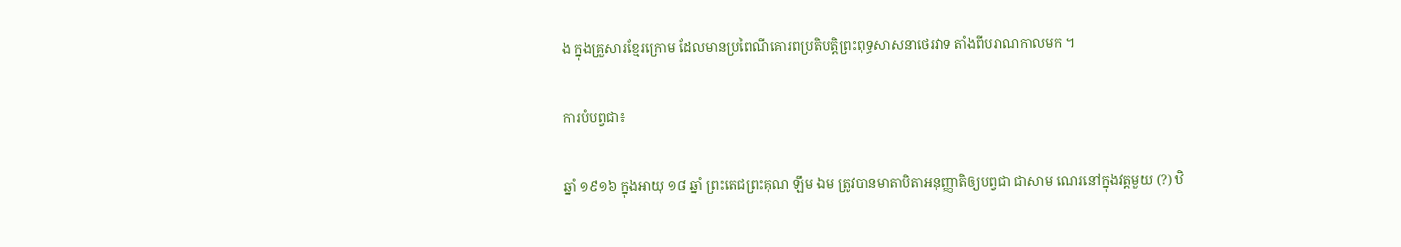ង ក្នុងគ្រួសារខ្មែរក្រោម ដែលមានប្រពៃណីគោរពប្រតិបត្តិព្រះពុទ្ធសាសនាថេរវាទ តាំងពីបរាណកាលមក ។

ការបំបព្វជា៖

ឆ្នាំ ១៩១៦ ក្នុងអាយុ ១៨ ឆ្នាំ ព្រះតេជព្រះគុណ ឡឹម ឯម ត្រូវបានមាតាបិតាអនុញ្ញាតិឲ្យបព្វជា ជាសាម ណេរនៅក្នុងវត្តមួយ (?) ឋិ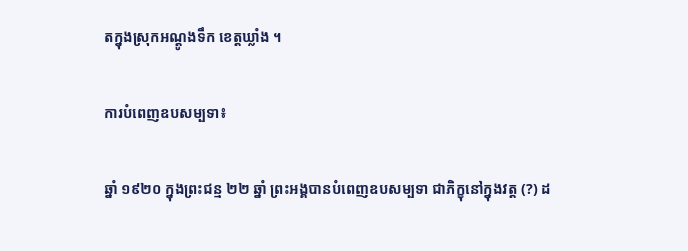តក្នុងស្រុកអណ្ដូងទឹក ខេត្តឃ្លាំង ។

ការបំពេញឧបសម្បទា៖

ឆ្នាំ ១៩២០ ក្នុងព្រះជន្ម ២២ ឆ្នាំ ព្រះអង្គបានបំពេញឧបសម្បទា ជាភិក្ខុនៅក្នុងវត្ត (?) ដ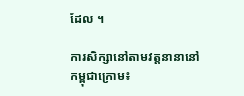ដែល ។

ការសិក្សានៅតាមវត្តនានានៅកម្ពុជាក្រោម៖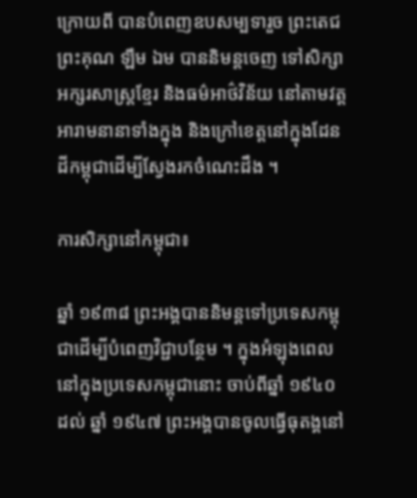ក្រោយពី បានបំពេញឧបសម្បទារួច ព្រះតេជព្រះគុណ ឡឹម ឯម បាននិមន្តចេញ ទៅសិក្សាអក្សរសាស្ត្រខ្មែរ និងធម៌អាថ៌វិន័យ នៅតាមវត្តអារាមនានាទាំងក្នុង និងក្រៅខេត្តនៅក្នុងដែនដីកម្ពុជាដើម្បីស្វែងរកចំណេះដឹង ។

ការសិក្សានៅកម្ពុជា៖

ឆ្នាំ ១៩៣៨ ព្រះអង្គបាននិមន្តទៅប្រទេសកម្ពុជាដើម្បីបំពេញវិជ្ជាបន្ថែម ។ ក្នុងអំឡុងពេល នៅក្នុងប្រទេសកម្ពុជានោះ ចាប់ពីឆ្នាំ ១៩៤០ ដល់ ឆ្នាំ ១៩៤៧ ព្រះអង្គបានចូលធ្វើធុតង្គនៅ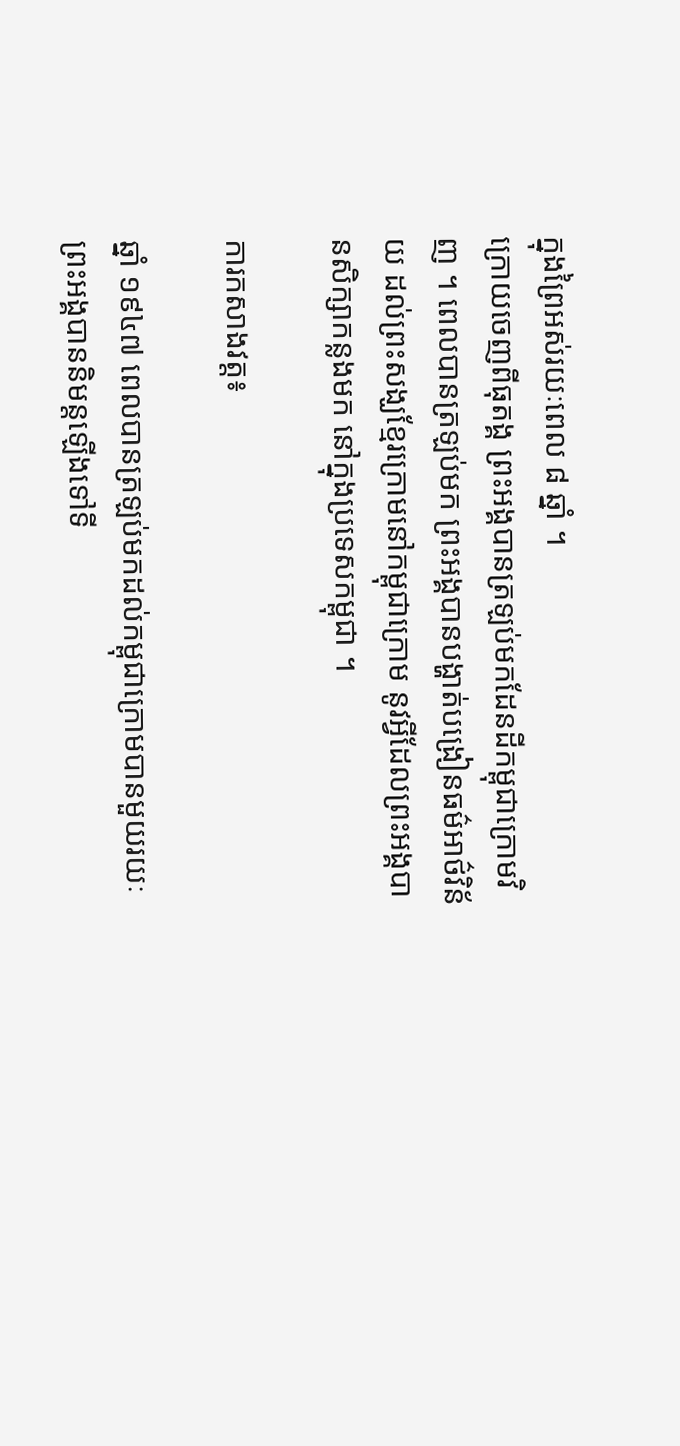ក្នុងព្រៃអស់រយៈពេល ៨ ឆ្នាំ ។
ក្រោយចេញពីធុតង្គ ព្រះអង្គបានត្រឡប់មកដែនដីកម្ពុជាក្រោមវិញ ។ ពេលបានត្រឡប់មក ព្រះអង្គបានបង្ហាត់បង្រៀនធម៌អាថ៌វិន័យ ដល់ព្រះសង្ឃខ្មែរក្រោមនៅកម្ពុជាក្រោម នូវអ្វីដែលព្រះអង្គបានសិក្សាកន្លងមក នៅក្នុងប្រទេសកម្ពុជា ។

ការកសាងវត្ត៖

ឆ្នាំ ១៩៤៧ ពេលបានត្រឡប់មកដល់កម្ពុជាក្រោមបានមួយរយៈ ព្រះអង្គបាននិមន្តឡើងទៅទី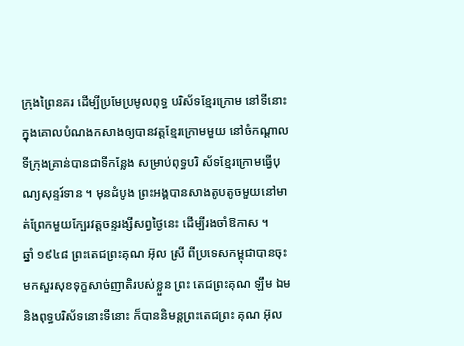ក្រុងព្រៃនគរ ដើម្បីប្រមែប្រមូលពុទ្ធ បរិស័ទខ្មែរក្រោម នៅទីនោះ ក្នុងគោលបំណងកសាងឲ្យបានវត្តខ្មែរក្រោមមួយ នៅចំកណ្ដាលទីក្រុងគ្រាន់បានជាទីកន្លែង សម្រាប់ពុទ្ធបរិ ស័ទខ្មែរក្រោមធ្វើបុណ្យសុន្ទរ៍ទាន ។ មុនដំបូង ព្រះអង្គបានសាងតូបតូចមួយនៅមាត់ព្រែកមួយក្បែរវត្តចន្ទរង្សីសព្វថ្ងៃនេះ ដើម្បីរងចាំឱកាស ។
ឆ្នាំ ១៩៤៨ ព្រះតេជព្រះគុណ អ៊ុល ស្រី ពីប្រទេសកម្ពុជាបានចុះមកសួរសុខទុក្ខសាច់ញាតិរបស់ខ្លួន ព្រះ តេជព្រះគុណ ឡឹម ឯម និងពុទ្ធបរិស័ទនោះទីនោះ ក៏បាននិមន្តព្រះតេជព្រះ គុណ អ៊ុល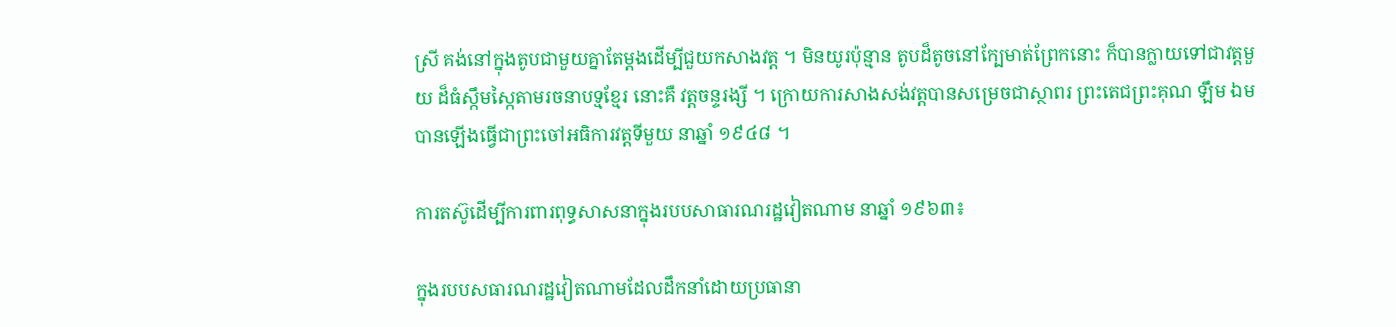ស្រី គង់នៅក្នុងតូបជាមួយគ្នាតែម្ដងដើម្បីជួយកសាងវត្ត ។ មិនយូរប៉ុន្មាន តូបដ៏តូចនៅក្បែមាត់ព្រែកនោះ ក៏បានក្លាយទៅជាវត្តមួយ ដ៏ធំស្កឹមស្កៃតាមរចនាបទ្មខ្មែរ នោះគឺ វត្តចន្ទរង្សី ។ ក្រោយការសាងសង់វត្តបានសម្រេចជាស្ថាពរ ព្រះតេជព្រះគុណ ឡឹម ឯម បានឡើងធ្វើជាព្រះចៅអធិការវត្តទីមួយ នាឆ្នាំ ១៩៤៨ ។

ការតស៊ូដើម្បីការពារពុទ្ធសាសនាក្នុងរបបសាធារណរដ្ឋវៀតណាម នាឆ្នាំ ១៩៦៣៖

ក្នុងរបបសធារណរដ្ឋវៀតណាមដែលដឹកនាំដោយប្រធានា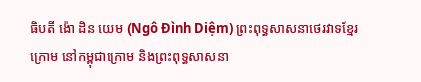ធិបតី ង៉ោ ដិន យេម (Ngô Đình Diệm) ព្រះពុទ្ធសាសនាថេរវាទខ្មែរក្រោម នៅកម្ពុជាក្រោម និងព្រះពុទ្ធសាសនា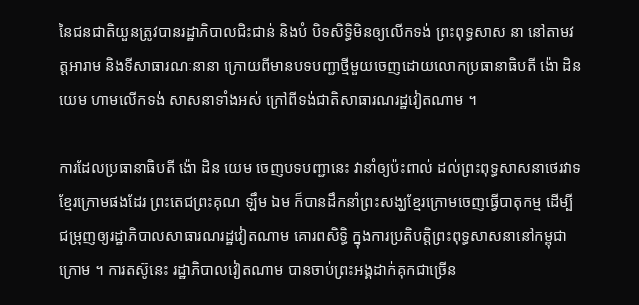នៃជនជាតិយួនត្រូវបានរដ្ឋាភិបាលជិះជាន់ និងបំ បិទសិទ្ធិមិនឲ្យលើកទង់ ព្រះពុទ្ធសាស នា នៅតាមវត្តអារាម និងទីសាធារណៈនានា ក្រោយពីមានបទបញ្ជាថ្មីមួយចេញដោយលោកប្រធានាធិបតី ង៉ោ ដិន យេម ហាមលើកទង់ សាសនាទាំងអស់ ក្រៅពីទង់ជាតិសាធារណរដ្ឋវៀតណាម ។

ការដែលប្រធានាធិបតី ង៉ោ ដិន យេម ចេញបទបញ្ជានេះ វានាំឲ្យប៉ះពាល់ ដល់ព្រះពុទ្ធសាសនាថេរវាទខ្មែរក្រោមផងដែរ ព្រះតេជព្រះគុណ ឡឹម ឯម ក៏បានដឹកនាំព្រះសង្ឃខ្មែរក្រោមចេញធ្វើបាតុកម្ម ដើម្បីជម្រុញឲ្យរដ្ឋាភិបាលសាធារណរដ្ឋវៀតណាម គោរពសិទ្ធិ ក្នុងការប្រតិបត្តិព្រះពុទ្ធសាសនានៅកម្ពុជាក្រោម ។ ការតស៊ូនេះ រដ្ឋាភិបាលវៀតណាម បានចាប់ព្រះអង្គដាក់គុកជាច្រើន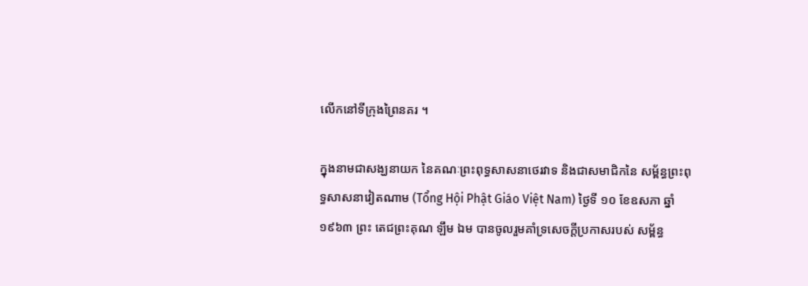លើកនៅទីក្រុងព្រៃនគរ ។

ក្នុងនាមជាសង្ឃនាយក នៃគណៈព្រះពុទ្ធសាសនាថេរវាទ និងជាសមាជិកនៃ សម្ព័ន្ធព្រះពុទ្ធសាសនាវៀតណាម (Tổng Hội Phật Giáo Việt Nam) ថ្ងៃទី ១០ ខែឧសភា ឆ្នាំ ១៩៦៣ ព្រះ តេជព្រះគុណ ឡឹម ឯម បានចូលរួមគាំទ្រសេចក្ដីប្រកាសរបស់ សម្ព័ន្ធ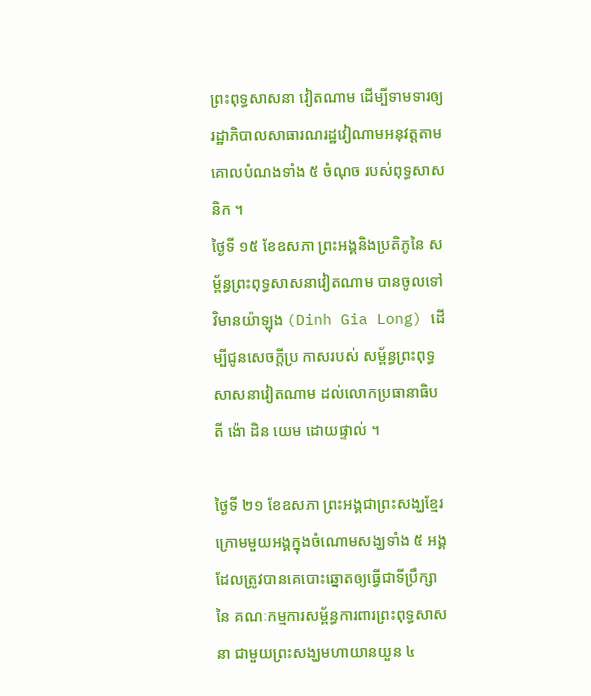ព្រះពុទ្ធសាសនា វៀតណាម ដើម្បីទាមទារឲ្យ រដ្ឋាភិបាលសាធារណរដ្ឋវៀណាមអនុវត្តតាម គោលបំណងទាំង ៥ ចំណុច របស់ពុទ្ធសាសនិក ។
ថ្ងៃទី ១៥ ខែឧសភា ព្រះអង្គនិងប្រតិភូនៃ សម្ព័ន្ធព្រះពុទ្ធសាសនាវៀតណាម បានចូលទៅ វិមានយ៉ាឡុង (Dinh Gia Long) ដើម្បីជូនសេចក្ដីប្រ កាសរបស់ សម្ព័ន្ធព្រះពុទ្ធសាសនាវៀតណាម ដល់លោកប្រធានាធិបតី ង៉ោ ដិន យេម ដោយផ្ទាល់ ។

ថ្ងៃទី ២១ ខែឧសភា ព្រះអង្គជាព្រះសង្ឃខ្មែរក្រោមមួយអង្គក្នុងចំណោមសង្ឃទាំង ៥ អង្គ ដែលត្រូវបានគេបោះឆ្នោតឲ្យធ្វើជាទីប្រឹក្សានៃ គណៈកម្មការសម្ព័ន្ធការពារព្រះពុទ្ធសាសនា ជាមួយព្រះសង្ឃមហាយានយួន ៤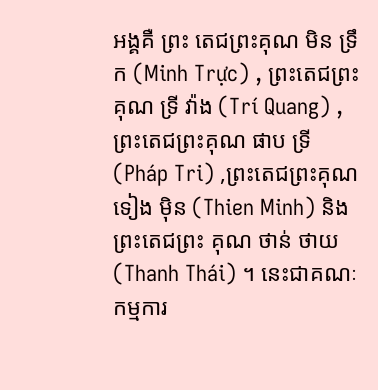អង្គគឺ ព្រះ តេជព្រះគុណ មិន ទ្រឹក (Minh Trực) , ព្រះតេជព្រះគុណ ទ្រី វ៉ាង (Trí Quang) , ព្រះតេជព្រះគុណ ផាប ទ្រី (Pháp Tri) ,ព្រះតេជព្រះគុណ ទៀង ម៉ិន (Thien Minh) និង ព្រះតេជព្រះ គុណ ថាន់ ថាយ (Thanh Thái) ។ នេះជាគណៈកម្មការ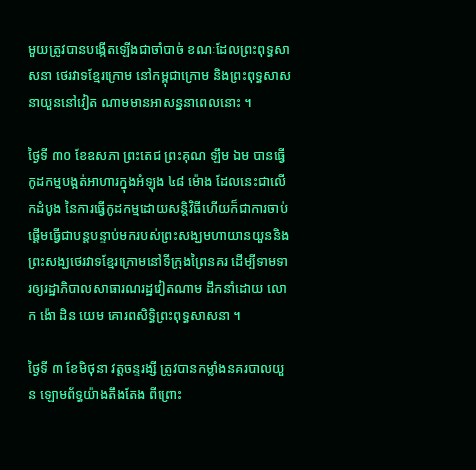មួយត្រូវបានបង្កើតឡើងជាចាំបាច់ ខណៈដែលព្រះពុទ្ធសាសនា ថេរវាទខ្មែរក្រោម នៅកម្ពុជាក្រោម និងព្រះពុទ្ធសាសនាយួននៅវៀត ណាមមានអាសន្ននាពេលនោះ ។

ថ្ងៃទី ៣០ ខែឧសភា ព្រះតេជ ព្រះគុណ ឡឹម ឯម បានធ្វើកូដកម្មបង្អត់អាហារក្នុងអំឡុង ៤៨ ម៉ោង ដែលនេះជាលើកដំបូង នៃការធ្វើកូដកម្មដោយសន្តិវិធីហើយក៏ជាការចាប់ផ្ដើមធ្វើជាបន្តបន្ទាប់មករបស់ព្រះសង្ឃមហាយានយួននិងព្រះសង្ឃថេរវាទខ្មែរក្រោមនៅទីក្រុងព្រៃនគរ ដើម្បីទាមទារឲ្យរដ្ឋាភិបាលសាធារណរដ្ឋវៀតណាម ដឹកនាំដោយ លោក ង៉ោ ដិន យេម គោរពសិទ្ធិព្រះពុទ្ធសាសនា ។

ថ្ងៃទី ៣ ខែមិថុនា វត្តចន្ទរង្សី ត្រូវបានកម្លាំងនគរបាលយួន ឡោមព័ទ្ធយ៉ាងតឹងតែង ពីព្រោះ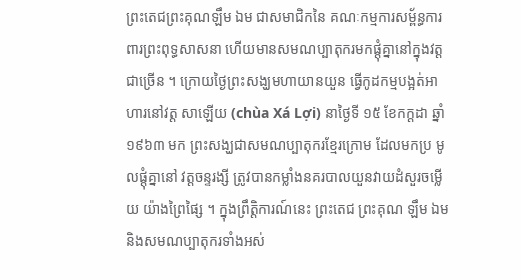ព្រះតេជព្រះគុណឡឹម ឯម ជាសមាជិកនៃ គណៈកម្មការសម្ព័ន្ធការពារព្រះពុទ្ធសាសនា ហើយមានសមណប្បាតុករមកផ្តុំគ្នានៅក្នុងវត្តជាច្រើន ។ ក្រោយថ្ងៃព្រះសង្ឃមហាយានយួន ធ្វើកូដកម្មបង្អត់អាហារនៅវត្ត សាឡើយ (chùa Xá Lợi) នាថ្ងៃទី ១៥ ខែកក្ដដា ឆ្នាំ ១៩៦៣ មក ព្រះសង្ឃជាសមណប្បាតុករខ្មែរក្រោម ដែលមកប្រ មូលផ្ដុំគ្នានៅ វត្តចន្ទរង្សី ត្រូវបានកម្លាំងនគរបាលយួនវាយដំសួរចម្លើយ យ៉ាងព្រៃផ្សៃ ។ ក្នុងព្រឹត្តិការណ៍នេះ ព្រះតេជ ព្រះគុណ ឡឹម ឯម និងសមណប្បាតុករទាំងអស់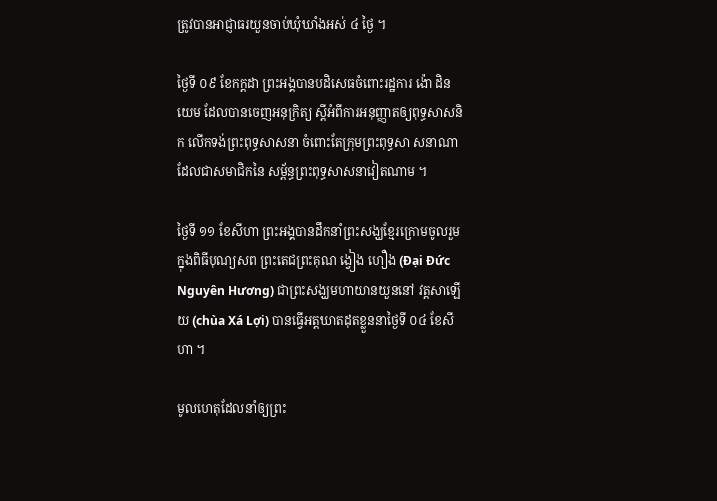ត្រូវបានអាជ្ញាធរយួនចាប់ឃុំឃាំងអស់ ៤ ថ្ងៃ ។

ថ្ងៃទី ០៩ ខែកក្ដដា ព្រះអង្គបានបដិសេធចំពោះរដ្ឋការ ង៉ោ ដិន យេម ដែលបានចេញអនុក្រិត្យ ស្ដីអំពីការអនុញ្ញាតឲ្យពុទ្ធសាសនិក លើកទង់ព្រះពុទ្ធសាសនា ចំពោះតែក្រុមព្រះពុទ្ធសា សនាណា ដែលជាសមាជិកនៃ សម្ព័ន្ធព្រះពុទ្ធសាសនាវៀតណាម ។

ថ្ងៃទី ១១ ខែសីហា ព្រះអង្គបានដឹកនាំព្រះសង្ឃខ្មែរក្រោមចូលរួមក្នុងពិធីបុណ្យសព ព្រះតេជព្រះគុណ ង្វៀង ហឿង (Đại Đức Nguyên Hương) ជាព្រះសង្ឃមហាយានយួននៅ វត្តសាឡើយ (chùa Xá Lợi) បានធ្វើអត្តឃាតដុតខ្លួននាថ្ងៃទី ០៤ ខែសីហា ។

មូលហេតុដែលនាំឲ្យព្រះ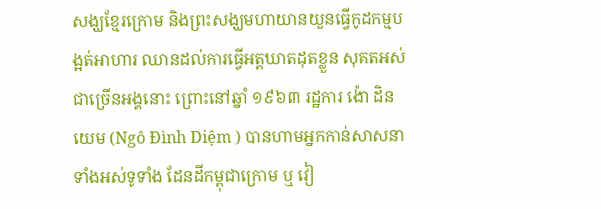សង្ឃខ្មែរក្រោម និងព្រះសង្ឃមហាយានយួនធ្វើកូដកម្មបង្អត់អាហារ ឈានដល់ការធ្វើអត្តឃាតដុតខ្លួន សុគតអស់ជាច្រើនអង្គនោះ ព្រោះនៅឆ្នាំ ១៩៦៣ រដ្ឋការ ង៉ោ ដិន យេម (Ngô Đình Diệm ) បានហាមអ្នកកាន់សាសនាទាំងអស់ទូទាំង ដែនដីកម្ពុជាក្រោម ឬ វៀ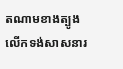តណាមខាងត្បូងលើកទង់សាសនារ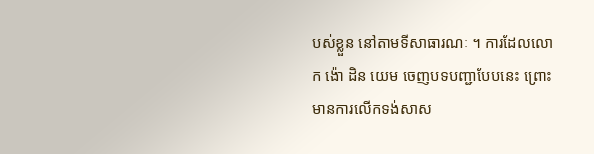បស់ខ្លួន នៅតាមទីសាធារណៈ ។ ការដែលលោក ង៉ោ ដិន យេម ចេញបទបញ្ជាបែបនេះ ព្រោះមានការលើកទង់សាស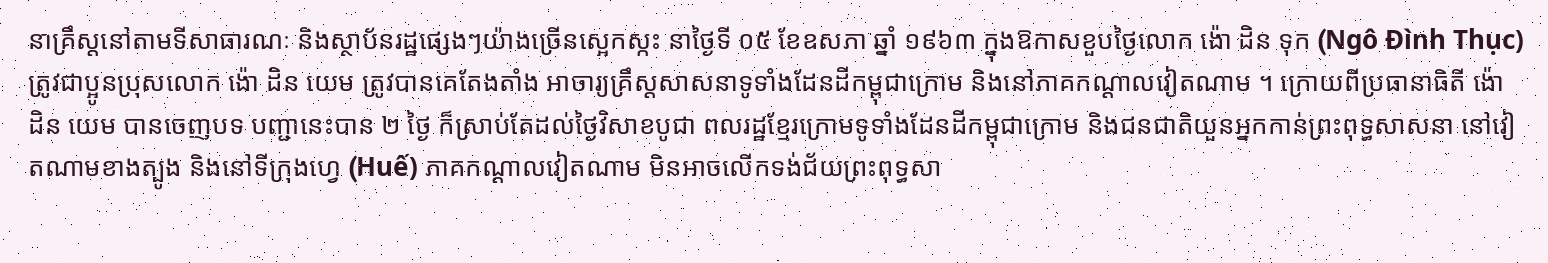នាគ្រឹស្តនៅតាមទីសាធារណៈ និងស្ថាប័នរដ្ឋផ្សេងៗយ៉ាងច្រើនស្អេកស្កះ នាថ្ងៃទី ០៥ ខែឧសភា ឆ្នាំ ១៩៦៣ ក្នុងឱកាសខួបថ្ងៃលោក ង៉ោ ដិន ទុក (Ngô Đình Thục) ត្រូវជាប្អូនប្រុសលោក ង៉ោ ដិន យេម ត្រូវបានគេតែងតាំង អាចារ្យគ្រឹស្តសាសនាទូទាំងដែនដីកម្ពុជាក្រោម និងនៅភាគកណ្ដាលវៀតណាម ។ ក្រោយពីប្រធានាធិតី ង៉ោ ដិន យេម បានចេញបទ បញ្ជានេះបាន ២ ថ្ងៃ ក៏ស្រាប់តែដល់ថ្ងៃវិសាខបូជា ពលរដ្ឋខ្មែរក្រោមទូទាំងដែនដីកម្ពុជាក្រោម និងជនជាតិយួនអ្នកកាន់ព្រះពុទ្ធសាសនា នៅវៀតណាមខាងត្បូង និងនៅទីក្រុងហ្វេ (Huế) ភាគកណ្ដាលវៀតណាម មិនអាចលើកទង់ជ័យព្រះពុទ្ធសា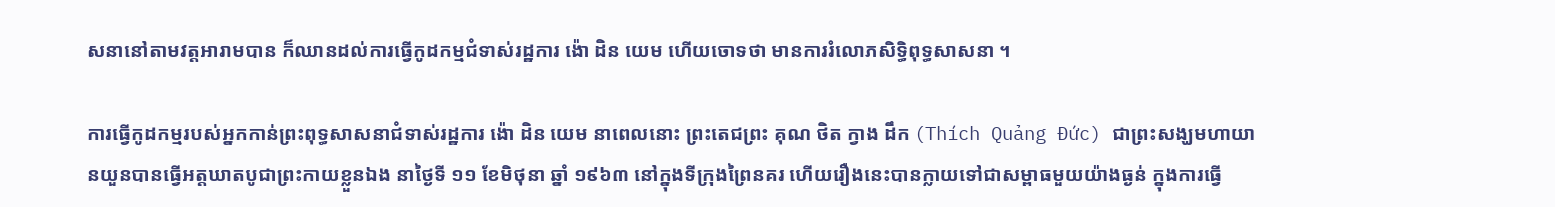សនានៅតាមវត្តអារាមបាន ក៏ឈានដល់ការធ្វើកូដកម្មជំទាស់រដ្ឋការ ង៉ោ ដិន យេម ហើយចោទថា មានការរំលោភសិទ្ធិពុទ្ធសាសនា ។

ការធ្វើកូដកម្មរបស់អ្នកកាន់ព្រះពុទ្ធសាសនាជំទាស់រដ្ឋការ ង៉ោ ដិន យេម នាពេលនោះ ព្រះតេជព្រះ គុណ ថិត ក្វាង ដឹក (Thích Quảng Đức) ជាព្រះសង្ឃមហាយានយួនបានធ្វើអត្តឃាតបូជាព្រះកាយខ្លួនឯង នាថ្ងៃទី ១១ ខែមិថុនា ឆ្នាំ ១៩៦៣ នៅក្នុងទីក្រុងព្រៃនគរ ហើយរឿងនេះបានក្លាយទៅជាសម្ពាធមួយយ៉ាងធ្ងន់ ក្នុងការធ្វើ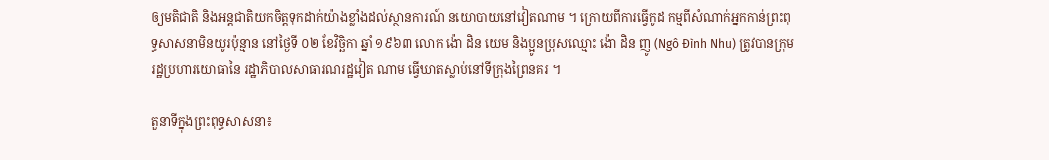ឲ្យមតិជាតិ និងអន្តជាតិយកចិត្តទុកដាក់យ៉ាងខ្លាំងដល់ស្ថានការណ៍ នយោបាយនៅវៀតណាម ។ ក្រោយពីការធ្វើកូដ កម្មពីសំណាក់អ្នកកាន់ព្រះពុទ្ធសាសនាមិនយូរប៉ុន្មាន នៅថ្ងៃទី ០២ ខែវិច្ឆិកា ឆ្នាំ ១៩៦៣ លោក ង៉ោ ដិន យេម និងប្អូនប្រុសឈ្មោះ ង៉ោ ដិន ញូ (Ngô Đình Nhu) ត្រូវបានក្រុមរដ្ឋប្រហារយោធានៃ រដ្ឋាភិបាលសាធារណរដ្ឋវៀត ណាម ធ្វើឃាតស្លាប់នៅទីក្រុងព្រៃនគរ ។

តួនាទីក្នុងព្រះពុទ្ធសាសនា៖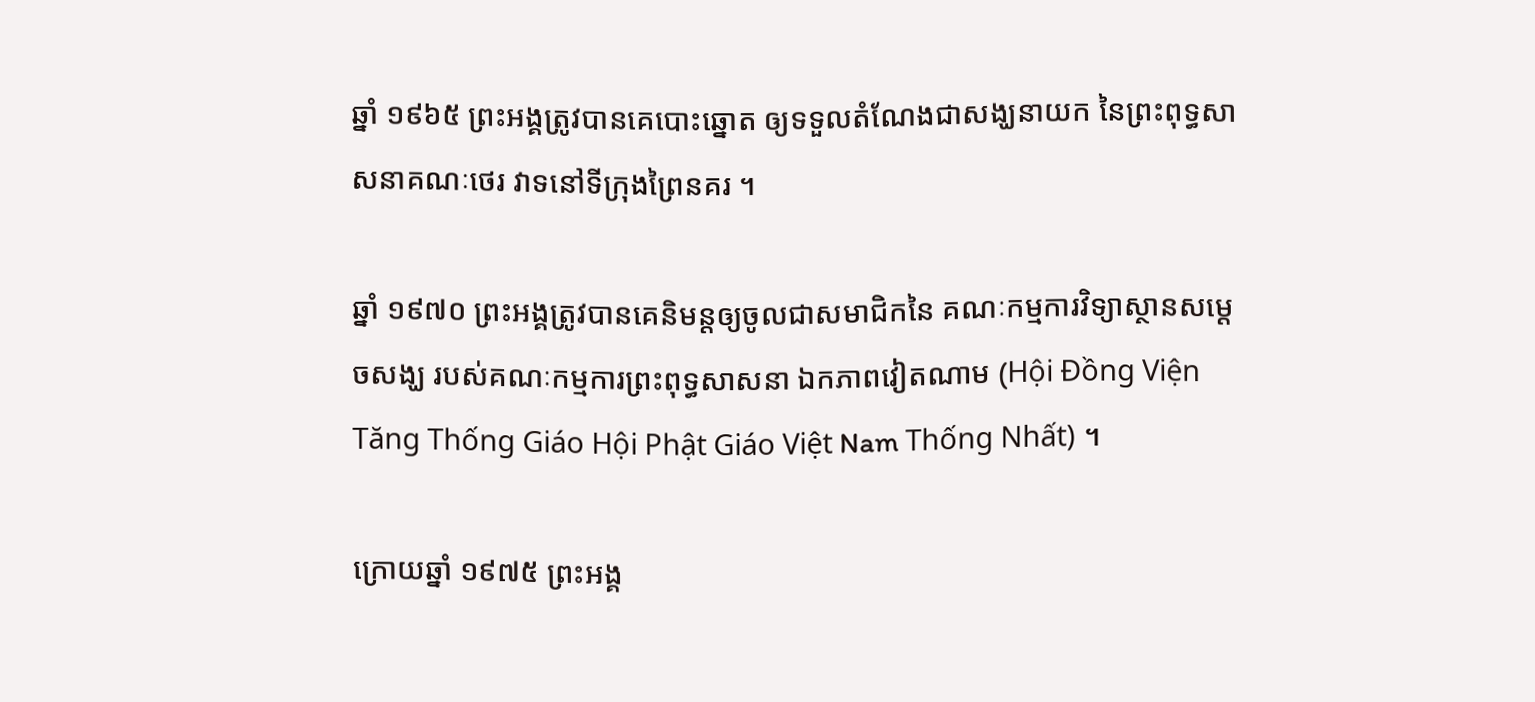ឆ្នាំ ១៩៦៥ ព្រះអង្គត្រូវបានគេបោះឆ្នោត ឲ្យទទួលតំណែងជាសង្ឃនាយក នៃព្រះពុទ្ធសាសនាគណៈថេរ វាទនៅទីក្រុងព្រៃនគរ ។

ឆ្នាំ ១៩៧០ ព្រះអង្គត្រូវបានគេនិមន្តឲ្យចូលជាសមាជិកនៃ គណៈកម្មការវិទ្យាស្ថានសម្ដេចសង្ឃ របស់គណៈកម្មការព្រះពុទ្ធសាសនា ឯកភាពវៀតណាម (Hội Đồng Viện Tăng Thống Giáo Hội Phật Giáo Việt Nam Thống Nhất) ។

ក្រោយឆ្នាំ ១៩៧៥ ព្រះអង្គ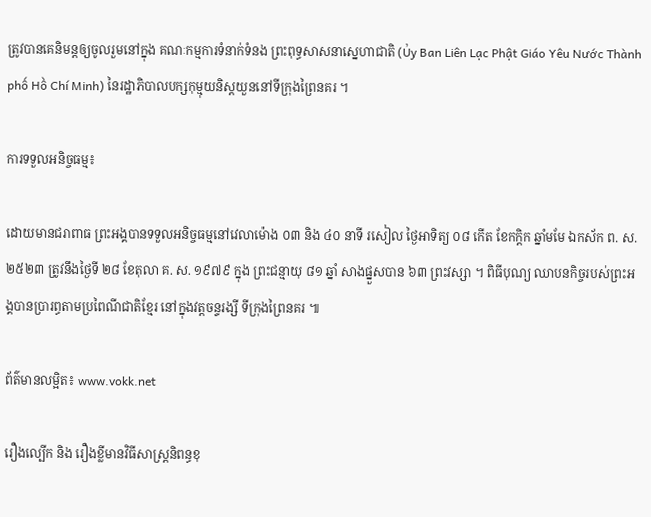ត្រូវបានគេនិមន្តឲ្យចូលរួមនៅក្នុង គណៈកម្មការទំនាក់ទំនង ព្រះពុទ្ធសាសនាស្នេហាជាតិ (Ủy Ban Liên Lạc Phật Giáo Yêu Nước Thành phố Hồ Chí Minh) នៃរដ្ឋាភិបាលបក្សកុម្មុយនិស្តយួននៅទីក្រុងព្រៃនគរ ។

ការទទួលអនិច្ចធម្ម៖

ដោយមានជរាពាធ ព្រះអង្គបានទទួលអនិច្ចធម្មនៅវេលាម៉ោង ០៣ និង ៤០ នាទី រសៀល ថ្ងៃអាទិត្យ ០៨ កើត ខែកក្ដិក ឆ្នាំមមែ ឯកស័ក ព. ស. ២៥២៣ ត្រូវនឹងថ្ងៃទី ២៨ ខែតុលា គ. ស. ១៩៧៩ ក្នុង ព្រះជន្មាយុ ៨១ ឆ្នាំ សាងផ្នួសបាន ៦៣ ព្រះវស្សា ។ ពិធីបុណ្យ ឈាបនកិច្ចរបស់ព្រះអង្គបានប្រារព្ធតាមប្រពៃណីជាតិខ្មែរ នៅក្នុងវត្តចន្ទរង្សី ទីក្រុងព្រៃនគរ ៕

ព័ត៌មានលម្អិត៖ www.vokk.net

រឿងល្បើក និង រឿងខ្លីមានវិធីសាស្ត្រនិពន្ធខុ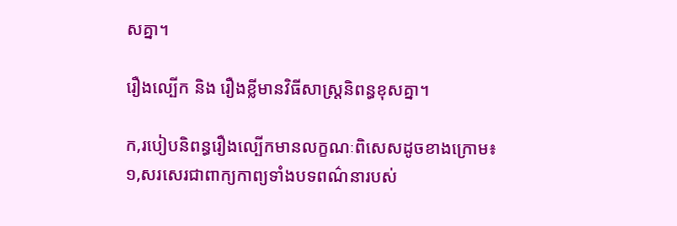សគ្នា។

រឿងល្បើក និង រឿងខ្លីមានវិធីសាស្ត្រនិពន្ធខុសគ្នា។

ក,របៀបនិពន្ធរឿងល្បើកមានលក្ខណៈពិសេសដូចខាងក្រោម៖
១,សរសេរជាពាក្យកាព្យទាំងបទពណ៌នារបស់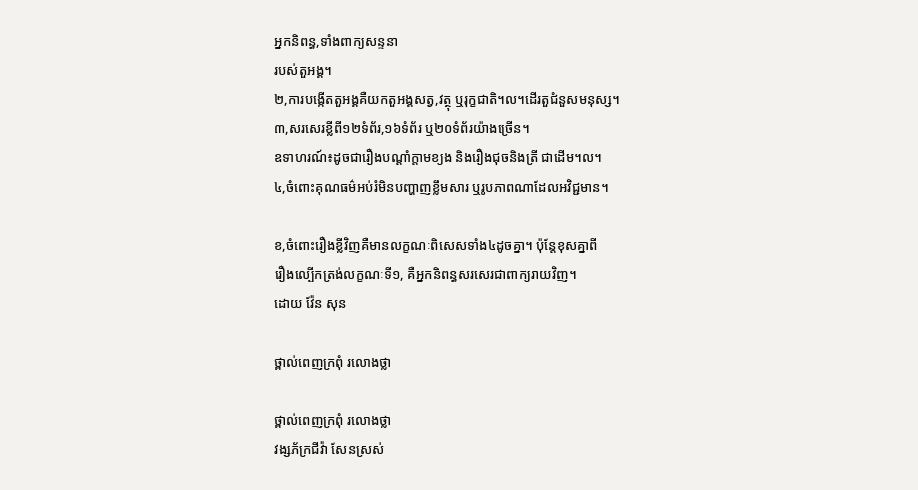អ្នកនិពន្ធ,ទាំងពាក្យសន្ទនា
របស់តួអង្គ។
២,ការបង្កើតតួអង្គគឺយកតួអង្គសត្វ,វត្ថុ ឬរុក្ខជាតិ។ល។ដើរតួជំនួសមនុស្ស។
៣,សរសេរខ្លីពី១២ទំព័រ,១៦ទំព័រ ឬ២០ទំព័រយ៉ាងច្រើន។
ឧទាហរណ៍៖ដូចជារឿងបណ្តាំក្តាមខ្យង និងរឿងជុចនិងត្រី ជាដើម។ល។
៤,ចំពោះគុណធម៌អប់រំមិនបញ្ហាញខ្លឹមសារ ឬរូបភាពណាដែលអវិជ្ជមាន។

ខ,ចំពោះរឿងខ្លីវិញគឺមានលក្ខណៈពិសេសទាំង៤ដូចគ្នា។ ប៉ុន្តែខុសគ្នាពី
រឿងល្បើកត្រង់លក្ខណៈទី១, គឺអ្នកនិពន្ធសរសេរជាពាក្យរាយវិញ។
ដោយ វ៉ែន សុន

ថ្ពាល់ពេញក្រពុំ រលោងថ្លា

ថ្ពាល់ពេញក្រពុំ រលោងថ្លា
វង្សភ័ក្រជីវ៉ា សែនស្រស់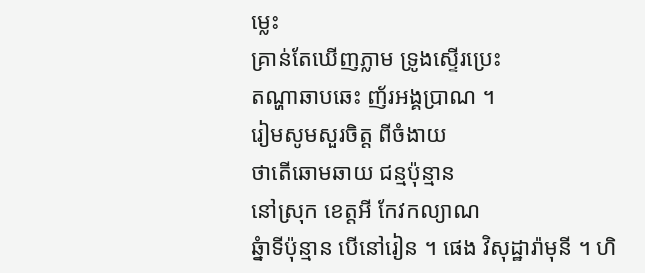ម្លេះ
គ្រាន់តែឃើញភ្លាម ទ្រូងស្ទើរប្រេះ
តណ្ហាឆាបឆេះ ញ័រអង្គប្រាណ ។
រៀមសូមសួរចិត្ត ពីចំងាយ
ថាតើឆោមឆាយ ជន្មប៉ុន្មាន
នៅស្រុក ខេត្តអី កែវកល្យាណ
ឆ្នំាទីប៉ុន្មាន បើនៅរៀន ។ ផេង វិសុដ្ឋារ៉ាមុនី ។ ហិ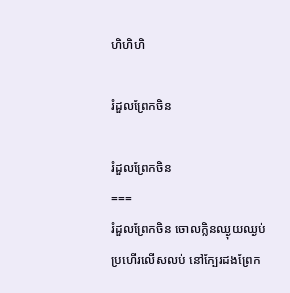ហិហិហិ

រំដួលព្រែកចិន

រំដួលព្រែកចិន
===
រំដួលព្រែកចិន ចោលក្លិនឈ្ងុយឈ្ងប់
ប្រហើរលើសលប់ នៅក្បែរដងព្រែក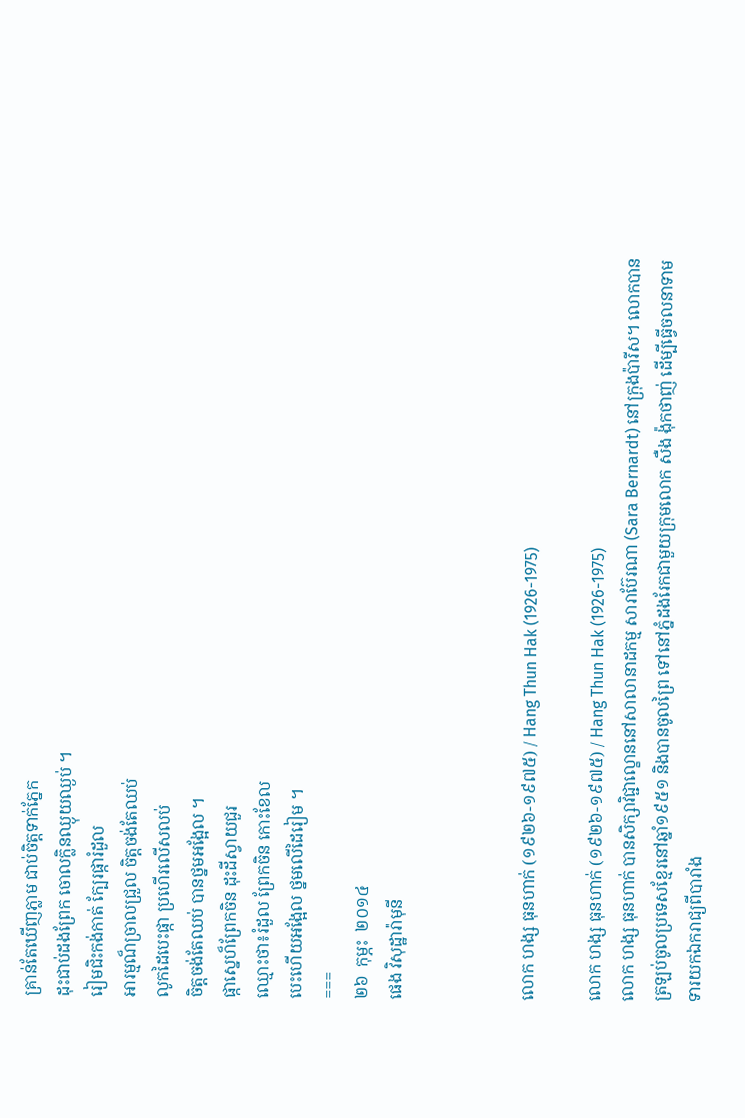គ្រាន់តែឃើញភ្លាម ជាប់ចិត្តទាក់ភ្នែក
ដុះជាប់ដងព្រែក ចោលក្លិនឈ្ងុយឈ្ងប់ ។
រៀមជិះកង់កាត់ ក្បែរផ្ការំដួល
អារម្មណ៏ច្រាលជ្រួល ចិត្តចង់តែឈប់
លូកដៃបេះផ្កា ប្រហើរលើសលប់
ចិត្តចង់តែឈប់ បានថ្នមអង្អែល ។
ផ្កាស្នេហ៏ព្រែកចិន ដុះដីស្វាយជួរ
ឈ្មោះថា៖រំដួល ព្រែកចិន កោះខែល
បេះហើយអង្អែល ថ្នមលើដៃរៀម ។
===
២៦  កុម្ភះ  ២០១៤
ផេង វិសុដ្ឋារ៉ាមុនី



លោក ហង្ស ធុនហាក់ (១៩២៦-១៩៧៥) / Hang Thun Hak (1926-1975)

លោក ហង្ស ធុនហាក់ (១៩២៦-១៩៧៥) / Hang Thun Hak (1926-1975)
លោក ហង្ស ធុនហាក់ បានសិក្សាវិជ្ជាល្ខោននៅសាលានាដកម្ម សារាប៊ែរណា (Sara Bernardt) នៅក្រុងប៉ារីស។ លោកបានត្រឡប់ចូលប្រទេសខ្មែរនៅឆ្នាំ១៩៥១ និងបានចូលព្រៃ ទៅនៅភ្នំដងរែកជាមួយក្រុមលោក សឺង ង៉ុកថាញ់ ដើម្បីធ្វើចលនាទាមទារយកឯករាជ្យពីបារាំង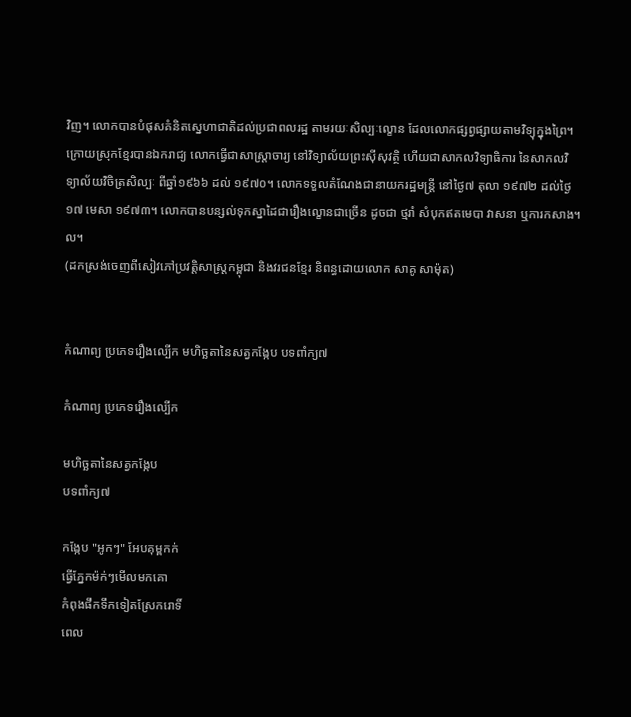វិញ។ លោកបានបំផុសគំនិតស្នេហាជាតិដល់ប្រជាពលរដ្ឋ តាមរយៈសិល្បៈល្ខោន ដែលលោកផ្សព្វផ្សាយតាមវិទ្យុក្នុងព្រៃ។
ក្រោយស្រុកខ្មែរបានឯករាជ្យ លោកធ្វើជាសាស្រ្តាចារ្យ នៅវិទ្យាល័យព្រះស៊ីសុវត្ថិ ហើយជាសាកលវិទ្យាធិការ នៃសាកលវិទ្យាល័យវិចិត្រសិល្បៈ ពីឆ្នាំ១៩៦៦ ដល់ ១៩៧០។ លោកទទួលតំណែងជានាយករដ្ឋមន្រ្តី នៅថ្ងៃ៧ តុលា ១៩៧២ ដល់ថ្ងៃ១៧ មេសា ១៩៧៣។ លោកបានបន្សល់ទុកស្នាដៃជារឿងល្ខោនជាច្រើន ដូចជា ថ្មរាំ សំបុកឥតមេបា វាសនា ឬការកសាង។ល។
(ដកស្រង់ចេញពីសៀវភៅប្រវត្តិសាស្រ្តកម្ពុជា និងវរជនខ្មែរ និពន្ធដោយលោក សាគូ សាម៉ុត)


កំណាព្យ ប្រភេទរឿងល្បើក មហិច្ឆតានៃសត្វកង្កែប បទពាំក្យ៧

កំណាព្យ ប្រភេទរឿងល្បើក

មហិច្ឆតានៃសត្វកង្កែប
បទពាំក្យ៧

កង្កែប "អូកៗ" អែបគុម្ពកក់
ធ្វើភ្នែកម៉ក់ៗមើលមកគោ
កំពុងផឹកទឹកទៀតស្រែករោទិ៍
ពេល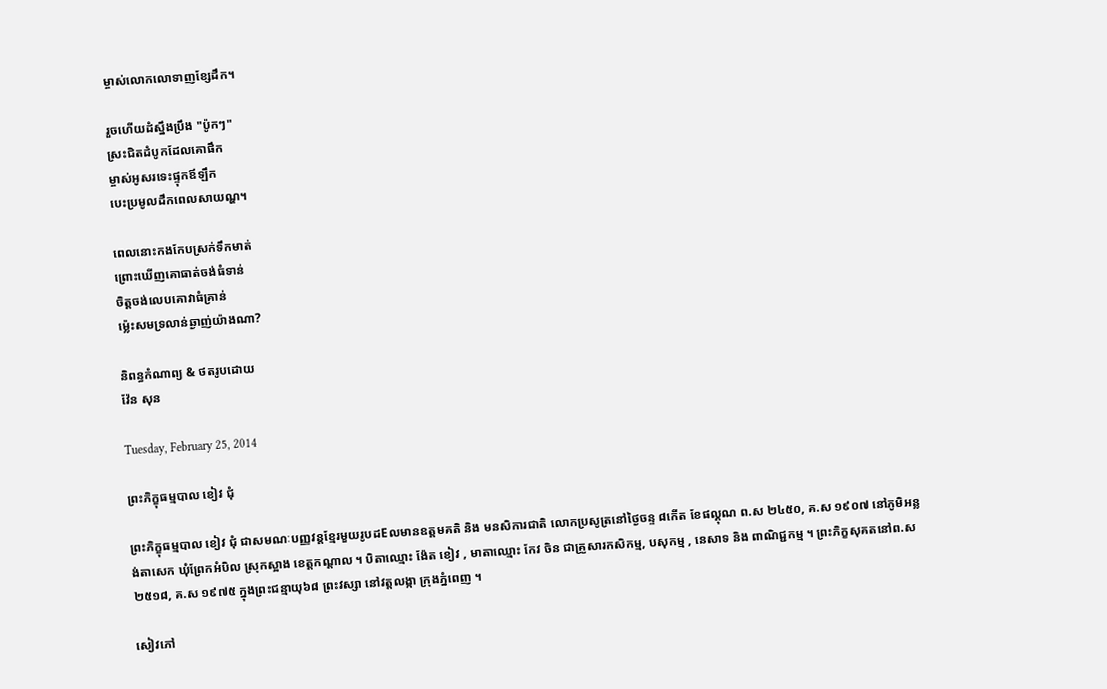ម្ចាស់លោកលោទាញខ្សែដឹក។

រួចហើយដំស្នឹងប្រឹង "ប៉ូកៗ"
ស្រះជិតដំបូកដែលគោផឹក
ម្ចាស់អូសរទេះផ្ទុកឪឡឹក
បេះប្រមូលដឹកពេលសាយណ្ហ។

ពេលនោះកងកែបស្រក់ទឹកមាត់
ព្រោះឃើញគោធាត់ចង់ធំទាន់
ចិត្តចង់លេបគោវាធំគ្រាន់
ម្ល៉េះសមទ្រលាន់ឆ្ងាញ់យ៉ាងណា?

និពន្ធកំណាព្យ & ថតរូបដោយ
វ៉ែន សុន

Tuesday, February 25, 2014

ព្រះភិក្ខុធម្មបាល ខៀវ ជុំ

ព្រះភិក្ខុធម្មបាល ខៀវ ជុំ ជាសមណៈបញ្ញវន្តខ្មែរមួយរូបដEលមានឧត្តមគតិ និង មនសិការជាតិ លោកប្រសូត្រនៅថៃ្ងចន្ទ ៨កើត ខែផល្គុណ ព.ស ២៤៥០, គ.ស ១៩០៧ នៅភូមិអន្លង់តាសេក ឃុំព្រែកអំបិល ស្រុកស្អាង ខេត្តកណ្តាល ។ បិតាឈ្មោះ ង៉ែត ខៀវ , មាតាឈ្មោះ កែវ ចិន ជាគ្រួសារកសិកម្ម, បសុកម្ម , នេសាទ និង ពាណិជ្ជកម្ម ។ ព្រះភិក្ខសុគតនៅព.ស ២៥១៨, គ.ស ១៩៧៥ ក្នុងព្រះជន្មាយុ៦៨ ព្រះវស្សា នៅវត្តលង្កា ក្រុងភ្នំពេញ ។

សៀវភៅ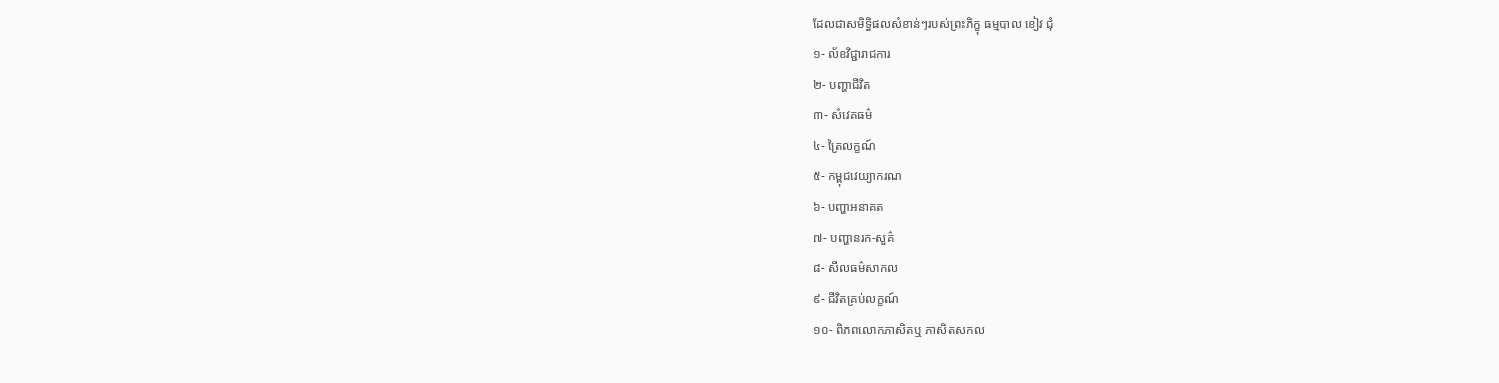ដែលជាសមិទ្ធិផលសំខាន់ៗរបស់ព្រះភិក្ខុ ធម្មបាល ខៀវ ជុំ
១- ល័ខវិជ្ជារាជការ
២- បញ្ហាជីវិត
៣- សំវេគធម៌
៤- ត្រៃលក្ខណ៍
៥- កម្ពុជវេយ្យាករណ
៦- បញ្ហាអនាគត
៧- បញ្ហានរក-សួគ៌
៨- សីលធម៌សាកល
៩- ជីវិតគ្រប់លក្ខណ៍
១០- ពិភពលោកភាសិតឬ ភាសិតសកល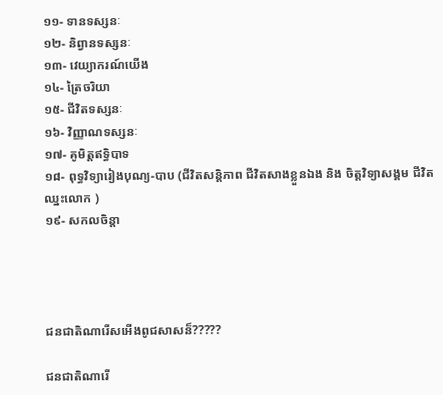១១- ទានទស្សនៈ
១២- និព្វានទស្សនៈ
១៣- វេយ្យាករណ៍យើង
១៤- ត្រៃចរិយា
១៥- ជីវិតទស្សនៈ
១៦- វិញ្ញាណទស្សនៈ
១៧- គូមិត្តឥទ្ធិបាទ
១៨- ពុទ្ធវិទ្យារៀងបុណ្យ-បាប (ជីវិតសន្តិភាព ជីវិតសាងខ្លួនឯង និង ចិត្តវិទ្យាសង្គម ជីវិតឈ្នះលោក )
១៩- សកលចិន្តា




ជនជាតិណារើសអើងពូជសាសន៏?????

ជនជាតិណារើ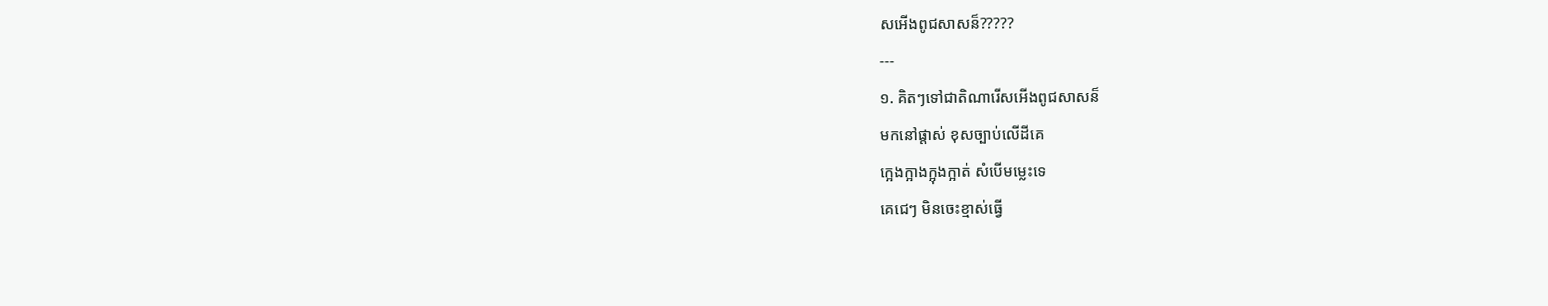សអើងពូជសាសន៏?????
---
១. គិតៗទៅជាតិណារើសអើងពូជសាសន៏
មកនៅផ្តាស់ ខុសច្បាប់លើដីគេ
ក្អេងក្អាងក្អុងក្អាត់ សំបើមម្លេះទេ
គេជេៗ មិនចេះខ្មាស់ធ្វើ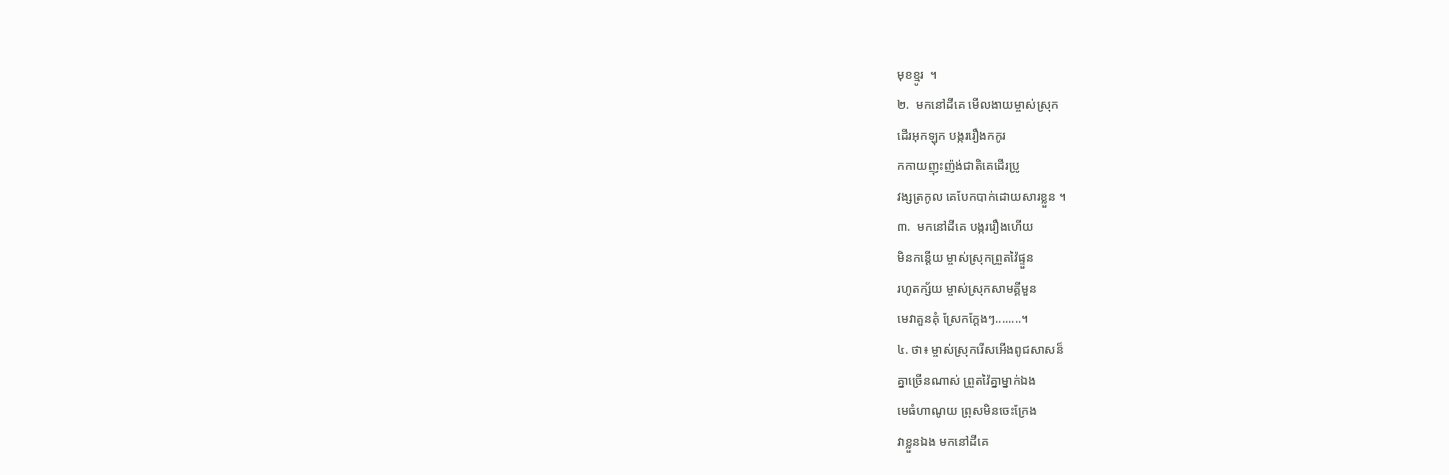មុខខ្មូរ  ។
២.  មកនៅដីគេ មើលងាយម្ចាស់ស្រុក
ដើរអុកឡុក បង្កររឿងកកូរ
កកាយញុះញ៉ង់ជាតិគេដើរប្រូ
វង្សត្រកូល គេបែកបាក់ដោយសារខ្លួន ។
៣.  មកនៅដីគេ បង្កររឿងហើយ
មិនកន្តើយ ម្ចាស់ស្រុកព្រួតវ៉ៃផ្ទួន
រហូតក្ស័យ ម្ចាស់ស្រុកសាមគ្គីមួន
មេវាគួនគុំ ស្រែកក្តែងៗ........។
៤. ថា៖ ម្ចាស់ស្រុករើសអើងពូជសាសន៏
គ្នាច្រើនណាស់ ព្រួតវ៉ៃគ្នាម្នាក់ឯង
មេធំហាណូយ ព្រុសមិនចេះក្រែង
វាខ្លួនឯង មកនៅដីគេ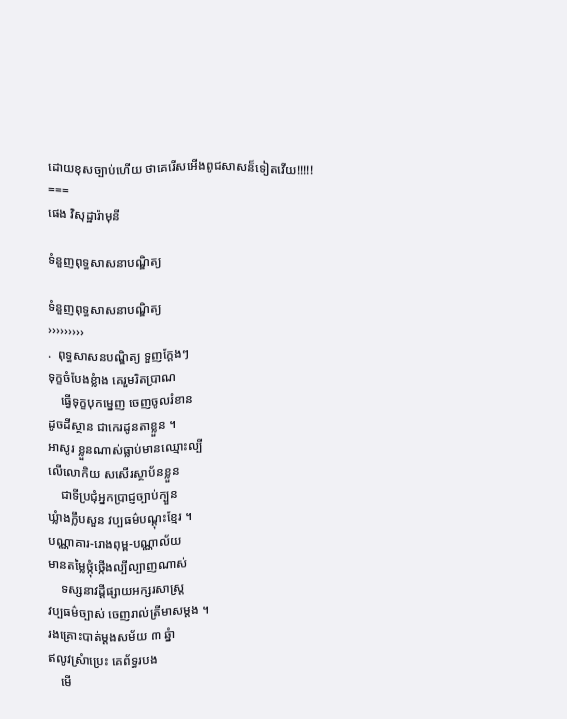ដោយខុសច្បាប់ហើយ ថាគេរើសអើងពូជសាសន៏ទៀតវើយ!!!!!
===
ផេង វិសុដ្ឋារ៉ាមុនី

ទំនួញពុទ្ធសាសនាបណ្ឌិត្យ

ទំនួញពុទ្ធសាសនាបណ្ឌិត្យ
›››››››››
.  ពុទ្ធសាសនបណ្ឌិត្យ ទួញក្តែងៗ
ទុក្ខចំបែងខ្លំាង គេរួមរិតប្រាណ
    ធ្វើទុក្ខបុកម្នេញ ចេញចូលរំខាន
ដូចដីស្ថាន ជាកេរដូនតាខ្លួន ។
អាសូរ ខ្លួនណាស់ធ្លាប់មានឈ្មោះល្បី
លើលោកិយ សសើរស្ថាប័នខ្លួន
    ជាទីប្រជុំអ្នកប្រាជ្ញច្បាប់ក្បួន
ឃ្លំាងក្លឹបសួន វប្បធម៌បណ្តុះខ្មែរ ។
បណ្ណាគារ-រោងពុម្ព-បណ្ណាល័យ
មានតម្លៃថ្កុំថ្កើងល្បីល្បាញណាស់
    ទស្សនាវដ្តីផ្សាយអក្សរសាស្រ្ត
វប្បធម៌ច្បាស់ ចេញរាល់ត្រីមាសម្តង ។
រងគ្រោះបាត់ម្តងសម័យ ៣ ឆ្នំា
ឥលូវស្រំាប្រេះ គេព័ទ្ធរបង
    មើ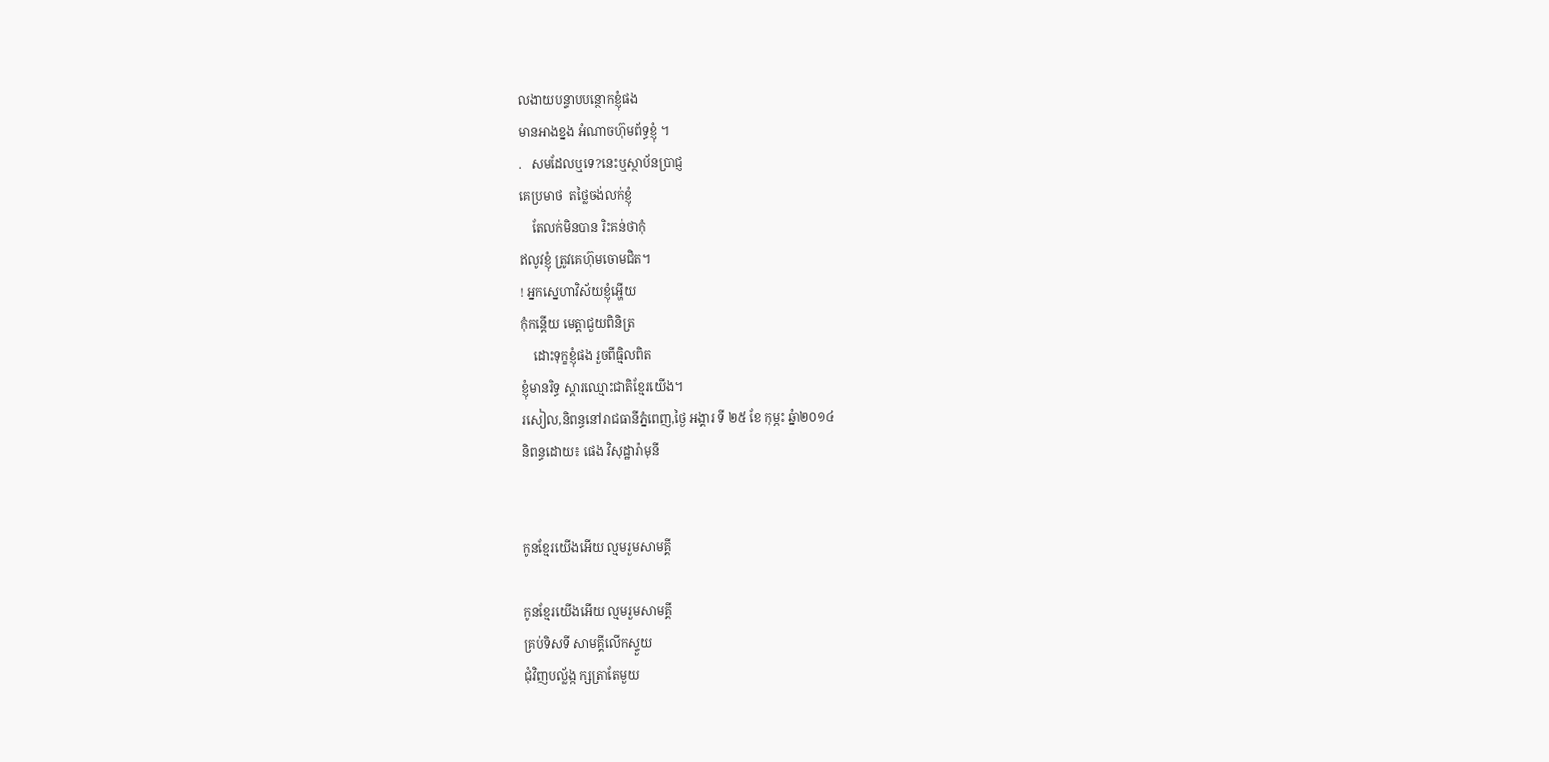លងាយបន្ទាបបន្ថោកខ្ញុំផង
មានអាងខ្នង អំណាចហ៊ុមព័ទ្ធខ្ញុំ ។
.   សមដែលឬទេ?នេះឬស្ថាប័នប្រាជ្ញ
គេប្រមាថ  តថ្លៃចង់លក់ខ្ញុំ
    តែលក់មិនបាន រិះគន់ថាកុំ
ឥលូវខ្ញុំ ត្រូវគេហ៊ុមចោមជិត។
! អ្នកស្នេហាវិស័យខ្ញុំអ្ហើយ
កុំកន្តើយ មេត្តាជួយពិនិត្រ
    ដោះទុក្ខខ្ញុំផង រួចពីធ្មិលពិត
ខ្ញុំមានរិទ្ធ ស្តារឈ្មោះជាតិខ្មែរយើង។
រសៀល,និពន្ធនៅរាជធានីភ្នំពេញ,ថ្ងៃ អង្គារ ទី ២៥ ខែ កុម្ភះ ឆ្នំា២០១៤
និពន្ធដោយ៖ ផេង វិសុដ្ឋារ៉ាមុនី


កូនខ្មែរយើងអើយ ល្មមរួមសាមគ្គី

កូនខ្មែរយើងអើយ ល្មមរួមសាមគ្គី
គ្រប់ទិសទី សាមគ្គីលើកស្ទួយ
ជុំវិញបល្ល័ង្ក ក្សត្រាតែមួយ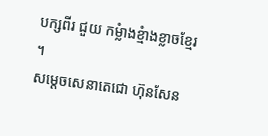បក្សពីរ ជួយ កម្លំាងខ្មំាងខ្លាចខ្មែរ ។
សម្តេចសេនាតេជោ ហ៊ុនសែន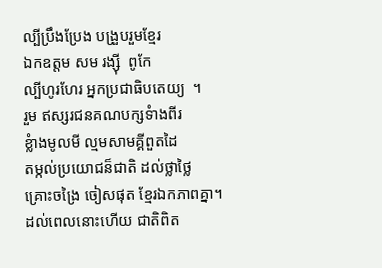ល្បីប្រឹងប្រែង បង្រួបរួមខ្មែរ
ឯកឧត្តម សម រង្ស៊ី  ពូកែ
ល្បីហូរហែរ អ្នកប្រជាធិបតេយ្យ  ។
រួម ឥស្សរជនគណបក្សទំាងពីរ
ខ្លំាងមូលមី ល្មមសាមគ្គីពួតដៃ
តម្កល់ប្រយោជន៏ជាតិ ដល់ថ្លាថ្លៃ
គ្រោះចង្រៃ ចៀសផុត ខ្មែរឯកភាពគ្នា។
ដល់ពេលនោះហើយ ជាតិពិត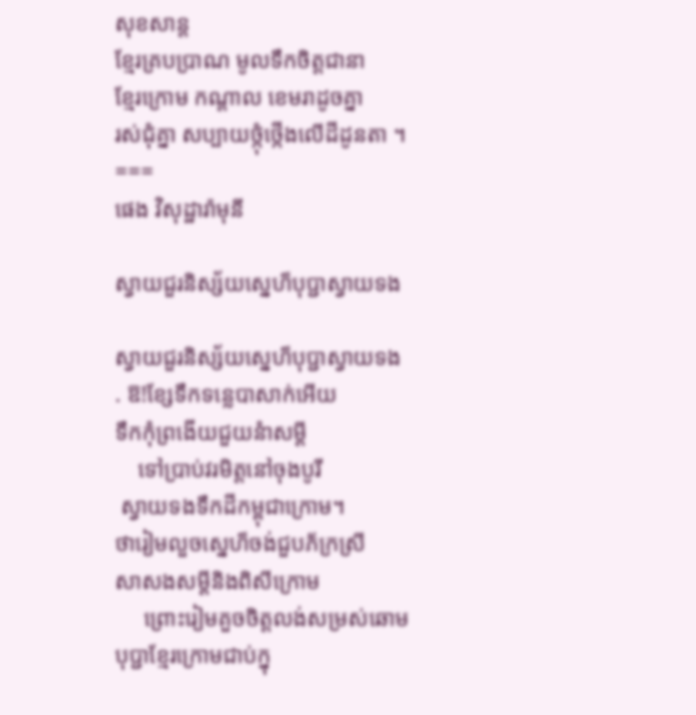សុខសាន្ត
ខ្មែរគ្របប្រាណ មូលទឹកចិត្តជានា
ខ្មែរក្រោម កណ្តាល ខេមរាដូចគ្នា
រស់ជុំគ្នា សប្បាយថ្កុំថ្កើងលើដីដូនតា ។
===
ផេង វិសុដ្ឋារ៉ាមុនី

ស្វាយជួរនិស្ស័យស្នេហ៏បុប្ជាស្វាយទង

ស្វាយជួរនិស្ស័យស្នេហ៏បុប្ជាស្វាយទង
. ឱ!ខ្សែទឹកទន្លេបាសាក់អើយ
ទឹកកុំព្រងើយជួយនំាសម្តី
    ទៅប្រាប់វរមិត្តនៅចុងបូរី
 ស្វាយទងទឹកដីកម្ពុជាក្រោម។
ថារៀមលួចស្នេហ៏ចង់ជួបភ័ក្រស្រី
សាសងសម្តីនិងពិសីក្រោម
     ព្រោះរៀមគួចចិត្តលង់សម្រស់ឆោម
បុប្ជាខ្មែរក្រោមជាប់ក្នុ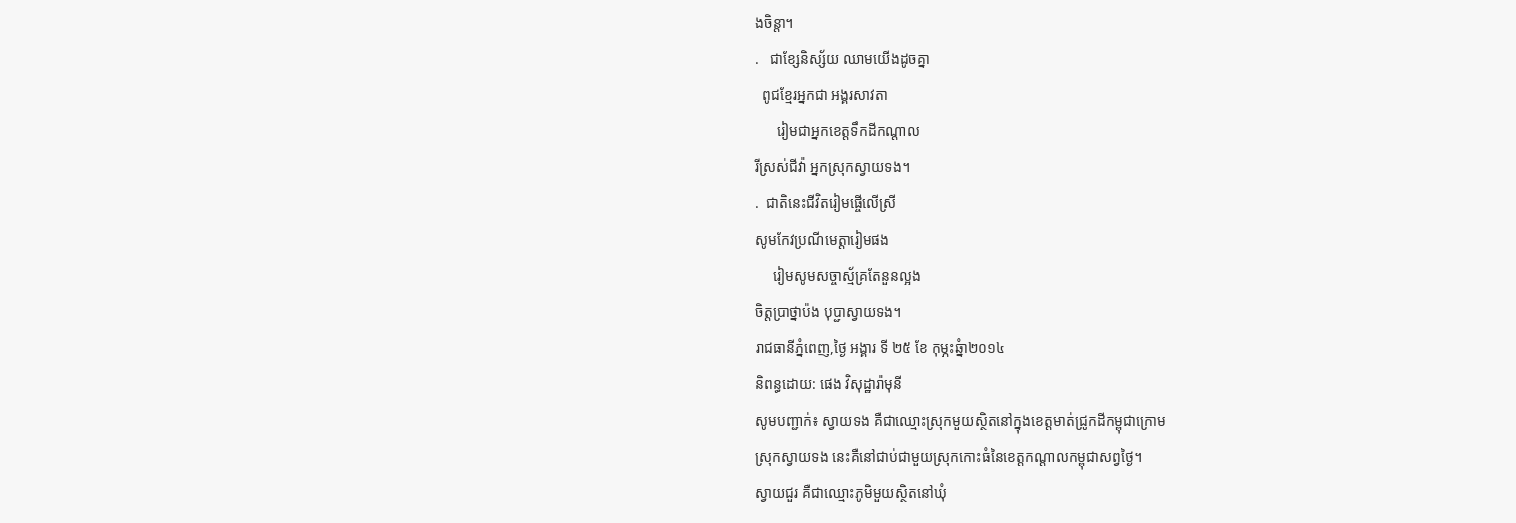ងចិន្តា។
.   ជាខ្សែនិស្ស័យ ឈាមយើងដូចគ្នា
  ពូជខ្មែរអ្នកជា អង្គរសាវតា
      រៀមជាអ្នកខេត្តទឹកដីកណ្តាល
រីស្រស់ជីវ៉ា អ្នកស្រុកស្វាយទង។
.  ជាតិនេះជីវិតរៀមផ្ចើលើស្រី
សូមកែវប្រណីមេត្តារៀមផង
     រៀមសូមសច្ចាស្ម័គ្រតែនួនល្អង
ចិត្តប្រាថ្នាប៉ង បុប្ជាស្វាយទង។
រាជធានីភ្នំពេញ,ថ្ងៃ អង្គារ ទី ២៥ ខែ កុម្ភះឆ្នំា២០១៤
និពន្ធដោយ: ផេង វិសុដ្ឋារ៉ាមុនី
សូមបញ្ជាក់៖ ស្វាយទង គឺជាឈ្មោះស្រុកមួយស្ថិតនៅក្នុងខេត្តមាត់ជ្រូកដីកម្ពុជាក្រោម
ស្រុកស្វាយទង នេះគឺនៅជាប់ជាមួយស្រុកកោះធំនៃខេត្តកណ្តាលកម្ពុជាសព្វថ្ងៃ។
ស្វាយជួរ គឺជាឈ្មោះភូមិមួយស្ថិតនៅឃុំ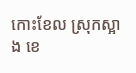កោះខែល ស្រុកស្អាង ខេ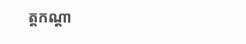ត្តកណ្តា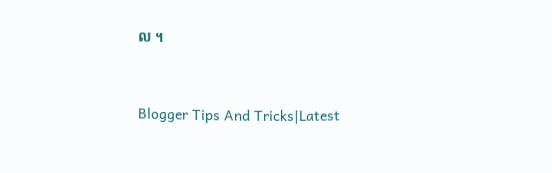ល ។


Blogger Tips And Tricks|Latest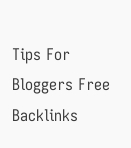Tips For Bloggers Free Backlinks